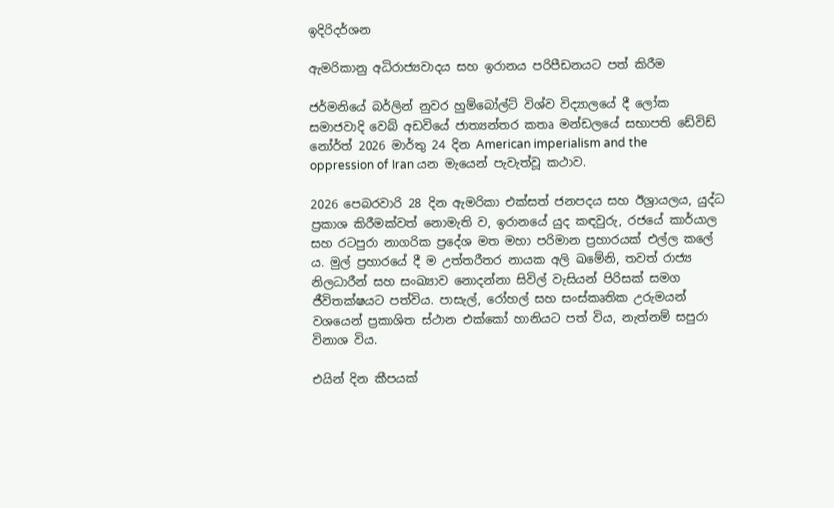ඉදිරිදර්ශන

ඇමරිකානු අධිරාජ්‍යවාදය සහ ඉරානය පරිපීඩනයට පත් කිරීම

ජර්මනියේ බර්ලින් නුවර හුම්බෝල්ට් විශ්ව විද්‍යාලයේ දී ලෝක සමාජවාදි වෙබ් අඩවියේ ජාත්‍යන්තර කතෘ මන්ඩලයේ සභාපති ඩේවිඩ් නෝර්ත් 2026 මාර්තු 24 දින American imperialism and the oppression of Iran යන මැයෙන් පැවැත්වූ කථාව.

2026 පෙබරවාරි 28 දින ඇමරිකා එක්සත් ජනපදය සහ ඊශ්‍රායලය, යුද්ධ ප්‍රකාශ කිරීමක්වත් නොමැති ව, ඉරානයේ යුද කඳවුරු, රජයේ කාර්යාල සහ රටපුරා නාගරික ප්‍රදේශ මත මහා පරිමාන ප්‍රහාරයක් එල්ල කලේ ය. මුල් ප්‍රහාරයේ දී ම උත්තරීතර නායක අලි ඛමේනි, තවත් රාජ්‍ය නිලධාරීන් සහ සංඛ්‍යාව නොදන්නා සිවිල් වැසියන් පිරිසක් සමග ජීවිතක්ෂයට පත්විය. පාසැල්, රෝහල් සහ සංස්කෘතික උරුමයන් වශයෙන් ප්‍රකාශිත ස්ථාන එක්කෝ හානියට පත් විය, නැත්නම් සපුරා විනාශ විය.

එයින් දින කීපයක්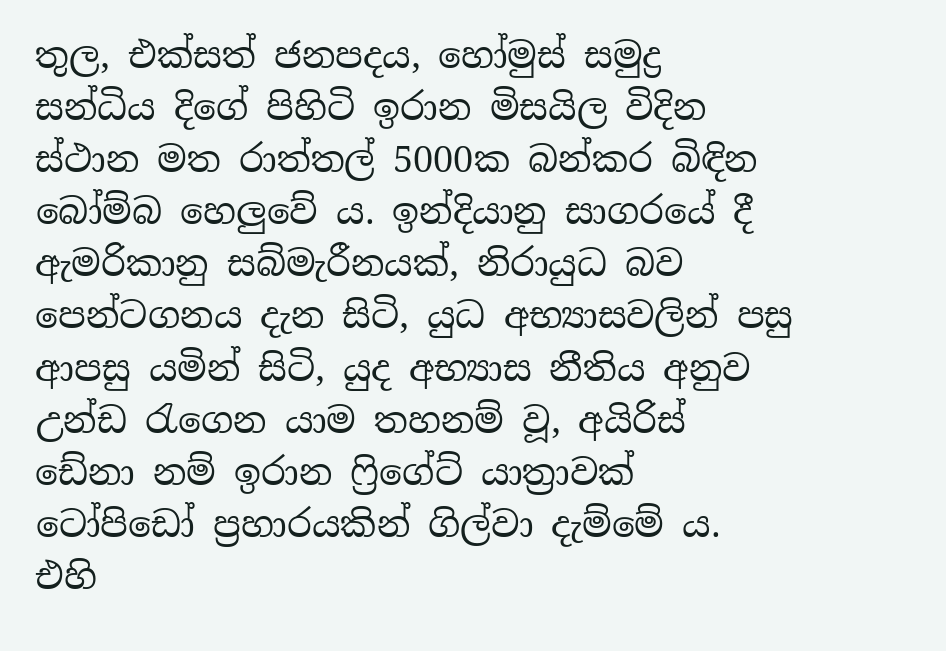තුල, එක්සත් ජනපදය, හෝමුස් සමුද්‍ර සන්ධිය දිගේ පිහිටි ඉරාන මිසයිල විදින ස්ථාන මත රාත්තල් 5000ක බන්කර බිඳින බෝම්බ හෙලුවේ ය. ඉන්දියානු සාගරයේ දී ඇමරිකානු සබ්මැරීනයක්, නිරායුධ බව පෙන්ටගනය දැන සිටි, යුධ අභ්‍යාසවලින් පසු ආපසු යමින් සිටි, යුද අභ්‍යාස නීතිය අනුව උන්ඩ රැගෙන යාම තහනම් වූ, අයිරිස් ඩේනා නම් ඉරාන ෆ්‍රිගේට් යාත්‍රාවක් ටෝපිඩෝ ප්‍රහාරයකින් ගිල්වා දැම්මේ ය. එහි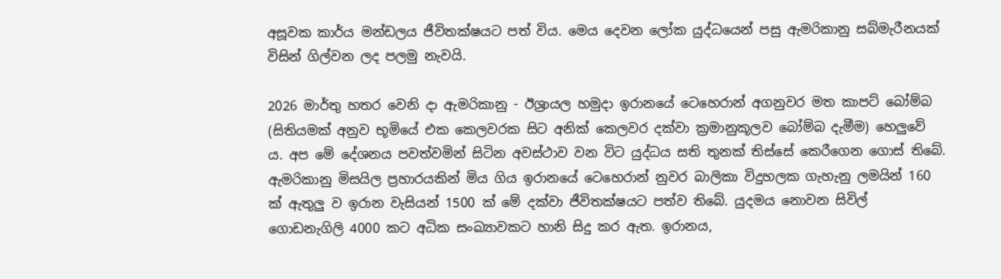අසූවක කාර්ය මන්ඩලය ජීවිතක්ෂයට පත් විය. මෙය දෙවන ලෝක යුද්ධයෙන් පසු ඇමරිකානු සබ්මැරීනයක් විසින් ගිල්වන ලද පලමු නැවයි.

2026 මාර්තු හතර වෙනි දා ඇමරිකානු - ඊශ්‍රායල හමුදා ඉරානයේ ටෙහෙරාන් අගනුවර මත කාපට් බෝම්බ (සිතියමක් අනුව භූමියේ එක කෙලවරක සිට අනික් කෙලවර දක්වා ක්‍රමානුකූලව බෝම්බ දැමීම) හෙලුවේ ය. අප මේ දේශනය පවත්වමින් සිටින අවස්ථාව වන විට යුද්ධය සති තුනක් තිස්සේ කෙරීගෙන ගොස් තිබේ. ඇමරිකානු මිසයිල ප්‍රහාරයකින් මිය ගිය ඉරානයේ ටෙහෙරාන් නුවර බාලිකා විදුහලක ගැහැනු ලමයින් 160 ක් ඇතුලු ව ඉරාන වැසියන් 1500 ක් මේ දක්වා ජීවිතක්ෂයට පත්ව තිබේ. යුදමය නොවන සිවිල් ගොඩනැගිලි 4000 කට අධික සංඛ්‍යාවකට හානි සිදු කර ඇත. ඉරානය,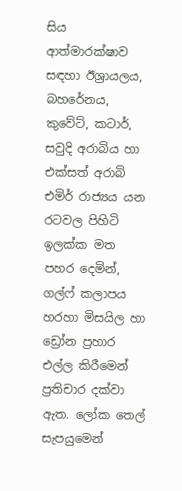සිය ආත්මාරක්ෂාව සඳහා ඊශ්‍රායලය, බහරේනය, කුවේට්, කටාර්, සවුදි අරාබිය හා එක්සත් අරාබි එමිර් රාජ්‍යය යන රටවල පිහිටි ඉලක්ක මත පහර දෙමින්, ගල්ෆ් කලාපය හරහා මිසයිල හා ඩ්‍රෝන ප්‍රහාර එල්ල කිරීමෙන් ප්‍රතිචාර දක්වා ඇත. ලෝක තෙල් සැපයුමෙන්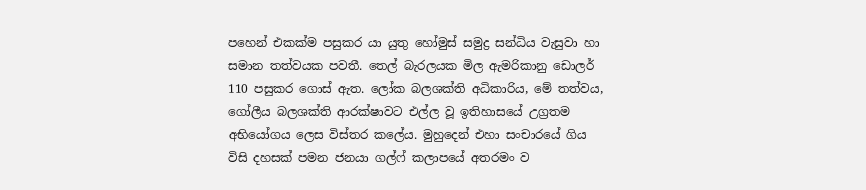පහෙන් එකක්ම පසුකර යා යුතු හෝමුස් සමුද්‍ර සන්ධිය වැසුවා හා සමාන තත්වයක පවතී. තෙල් බැරලයක මිල ඇමරිකානු ඩොලර් 110 පසුකර ගොස් ඇත. ලෝක බලශක්ති අධිකාරිය, මේ තත්වය, ගෝලීය බලශක්ති ආරක්ෂාවට එල්ල වූ ඉතිහාසයේ උග්‍රතම අභියෝගය ලෙස විස්තර කලේය. මුහුදෙන් එහා සංචාරයේ ගිය විසි දහසක් පමන ජනයා ගල්ෆ් කලාපයේ අතරමං ව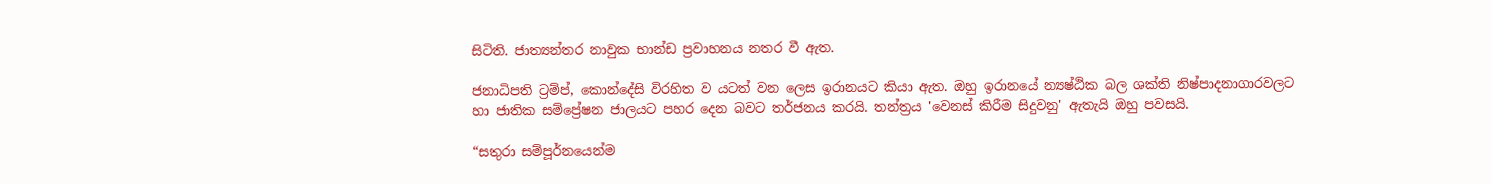සිටිති. ජාත්‍යන්තර නාවුක භාන්ඩ ප්‍රවාහනය නතර වී ඇත.

ජනාධිපති ට්‍රම්ප්, කොන්දේසි විරහිත ව යටත් වන ලෙස ඉරානයට කියා ඇත. ඔහු ඉරානයේ න්‍යෂ්ඨික බල ශක්ති නිෂ්පාදනාගාරවලට හා ජාතික සම්ප්‍රේෂන ජාලයට පහර දෙන බවට තර්ජනය කරයි. තන්ත්‍රය 'වෙනස් කිරීම සිදුවනු' ඇතැයි ඔහු පවසයි.

“සතුරා සම්පූර්නයෙන්ම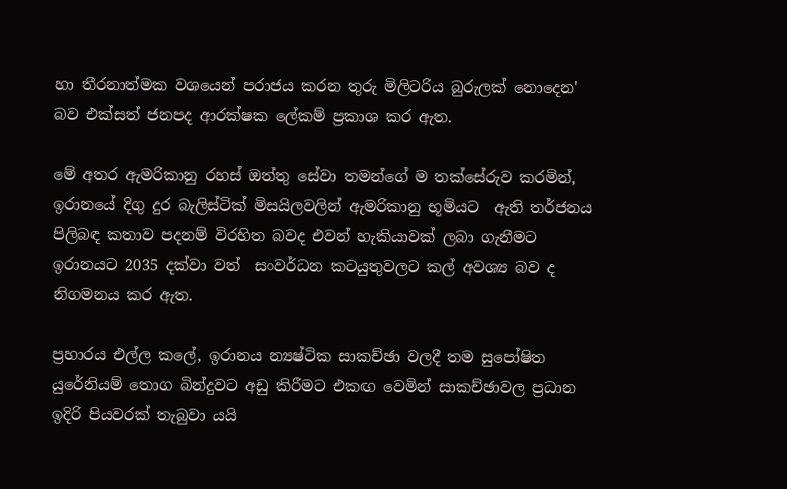හා තීරනාත්මක වශයෙන් පරාජය කරන තුරු මිලිටරිය බුරුලක් නොදෙන' බව එක්සත් ජනපද ආරක්ෂක ලේකම් ප්‍රකාශ කර ඇත.

මේ අතර ඇමරිකානු රහස් ඔත්තු සේවා තමන්ගේ ම තක්සේරුව කරමින්, ඉරානයේ දිගු දුර බැලිස්ටික් මිසයිලවලින් ඇමරිකානු භූමියට  ඇති තර්ජනය පිලිබඳ කතාව පදනම් විරහිත බවද එවන් හැකියාවක් ලබා ගැනීමට ඉරානයට 2035 දක්වා වත්  සංවර්ධන කටයුතුවලට කල් අවශ්‍ය බව ද නිගමනය කර ඇත.

ප්‍රහාරය එල්ල කලේ, ඉරානය න්‍යෂ්ටික සාකච්ඡා වලදී තම සුපෝෂිත යුරේනියම් තොග බින්දුවට අඩු කිරීමට එකඟ වෙමින් සාකච්ඡාවල ප්‍රධාන ඉදිරි පියවරක් තැබුවා යයි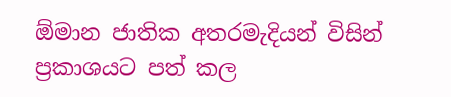ඕමාන ජාතික අතරමැදියන් විසින් ප්‍රකාශයට පත් කල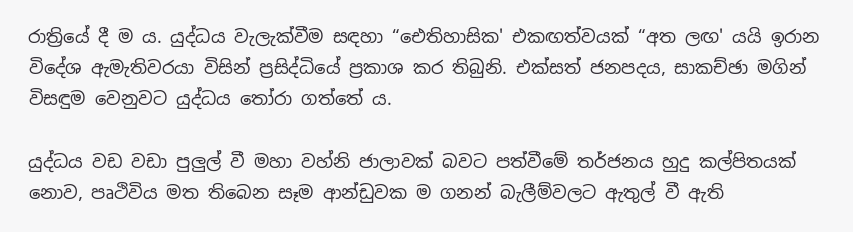රාත්‍රියේ දී ම ය. යුද්ධය වැලැක්වීම සඳහා “ඓතිහාසික' එකඟත්වයක් “අත ලඟ' යයි ඉරාන විදේශ ඇමැතිවරයා විසින් ප්‍රසිද්ධියේ ප්‍රකාශ කර තිබුනි. එක්සත් ජනපදය, සාකච්ඡා මගින් විසඳුම වෙනුවට යුද්ධය තෝරා ගත්තේ ය.

යුද්ධය වඩ වඩා පුලුල් වී මහා වහ්නි ජාලාවක් බවට පත්වීමේ තර්ජනය හුදු කල්පිතයක් නොව, පෘථිවිය මත තිබෙන සෑම ආන්ඩුවක ම ගනන් බැලීම්වලට ඇතුල් වී ඇති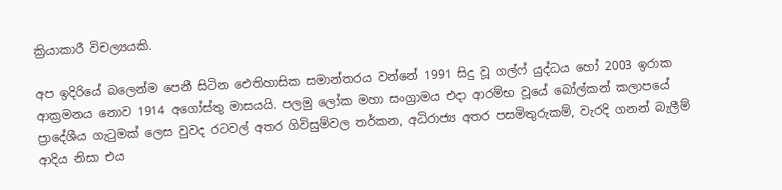ක්‍රියාකාරී විචල්‍යයකි.

අප ඉදිරියේ බලෙන්ම පෙනී සිටින ඓතිහාසික සමාන්තරය වන්නේ 1991 සිදු වූ ගල්ෆ් යුද්ධය හෝ 2003 ඉරාක ආක්‍රමනය නොව 1914 අගෝස්තු මාසයයි. පලමු ලෝක මහා සංග්‍රාමය එදා ආරම්භ වූයේ බෝල්කන් කලාපයේ ප්‍රාදේශීය ගැටුමක් ලෙස වුවද රටවල් අතර ගිවිසුම්වල තර්කන, අධිරාජ්‍ය අතර පසමිතුරුකම්, වැරදි ගනන් බැලීම් ආදිය නිසා එය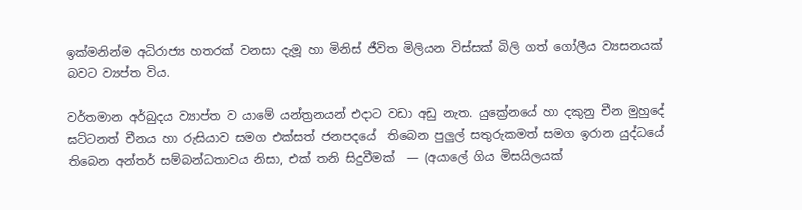ඉක්මනින්ම අධිරාජ්‍ය හතරක් වනසා දැමූ හා මිනිස් ජීවිත මිලියන විස්සක් බිලි ගත් ගෝලීය ව්‍යසනයක් බවට ව්‍යප්ත විය.

වර්තමාන අර්බුදය ව්‍යාප්ත ව යාමේ යන්ත්‍රනයන් එදාට වඩා අඩු නැත. යුක්‍රේනයේ හා දකුනු චීන මුහුදේ ඝට්ටනත් චීනය හා රුසියාව සමග එක්සත් ජනපදයේ  තිබෙන පුලුල් සතුරුකමත් සමග ඉරාන යුද්ධයේ තිබෙන අන්තර් සම්බන්ධතාවය නිසා, එක් තනි සිදුවීමක්  — (අයාලේ ගිය මිසයිලයක්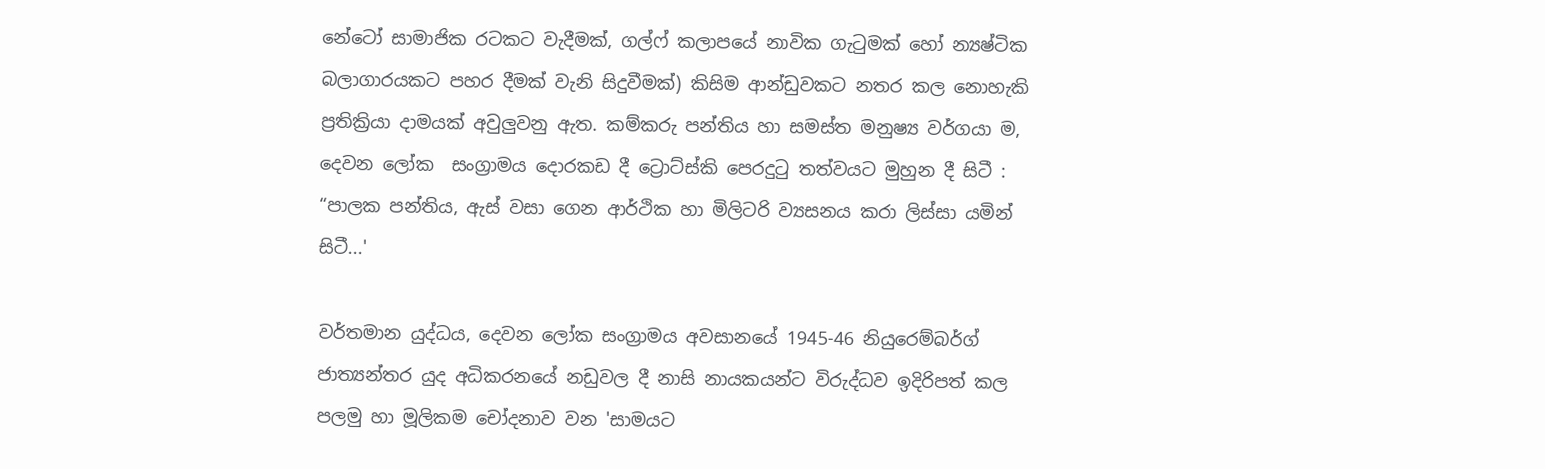නේටෝ සාමාජික රටකට වැදීමක්, ගල්ෆ් කලාපයේ නාවික ගැටුමක් හෝ න්‍යෂ්ටික බලාගාරයකට පහර දීමක් වැනි සිදුවීමක්) කිසිම ආන්ඩුවකට නතර කල නොහැකි ප්‍රතික්‍රියා දාමයක් අවුලුවනු ඇත. කම්කරු පන්තිය හා සමස්ත මනුෂ්‍ය වර්ගයා ම, දෙවන ලෝක  සංග්‍රාමය දොරකඩ දී ට්‍රොට්ස්කි පෙරදුටු තත්වයට මුහුන දී සිටී : “පාලක පන්තිය, ඇස් වසා ගෙන ආර්ථික හා මිලිටරි ව්‍යසනය කරා ලිස්සා යමින් සිටී...'

වර්තමාන යුද්ධය, දෙවන ලෝක සංග්‍රාමය අවසානයේ 1945-46 නියුරෙම්බර්ග් ජාත්‍යන්තර යුද අධිකරනයේ නඩුවල දී නාසි නායකයන්ට විරුද්ධව ඉදිරිපත් කල පලමු හා මූලිකම චෝදනාව වන 'සාමයට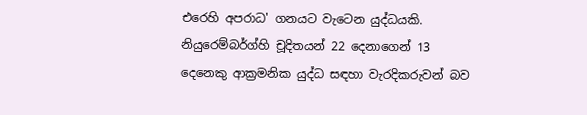එරෙහි අපරාධ' ගනයට වැටෙන යුද්ධයකි. නියුරෙම්බර්ග්හි චූදිතයන් 22 දෙනාගෙන් 13 දෙනෙකු ආක්‍රමනික යුද්ධ සඳහා වැරදිකරුවන් බව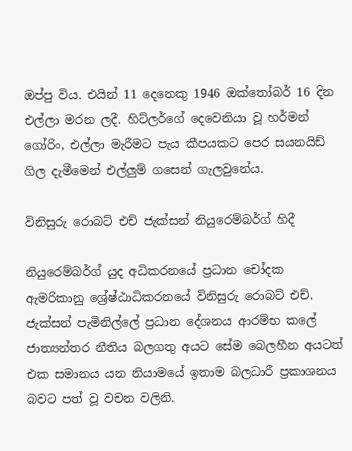ඔප්පු විය. එයින් 11 දෙනෙකු 1946 ඔක්තෝබර් 16 දින එල්ලා මරන ලදී. හිට්ලර්ගේ දෙවෙනියා වූ හර්මන් ගෝරිං, එල්ලා මැරීමට පැය කීපයකට පෙර සයනයිඩ් ගිල දැමීමෙන් එල්ලුම් ගසෙන් ගැලවුනේය.

විනිසුරු රොබට් එච් ජැක්සන් නියුරෙම්බර්ග් හිදී

නියුරෙම්බර්ග් යුද අධිකරනයේ ප්‍රධාන චෝදක ඇමරිකානු ශ්‍රේෂ්ඨාධිකරනයේ විනිසුරු රොබට් එච්. ජැක්සන් පැමිනිල්ලේ ප්‍රධාන දේශනය ආරම්භ කලේ  ජාත්‍යන්තර නීතිය බලගතු අයට සේම බෙලහීන අයටත් එක සමානය යන නියාමයේ ඉතාම බලධාරී ප්‍රකාශනය බවට පත් වූ වචන වලිනි.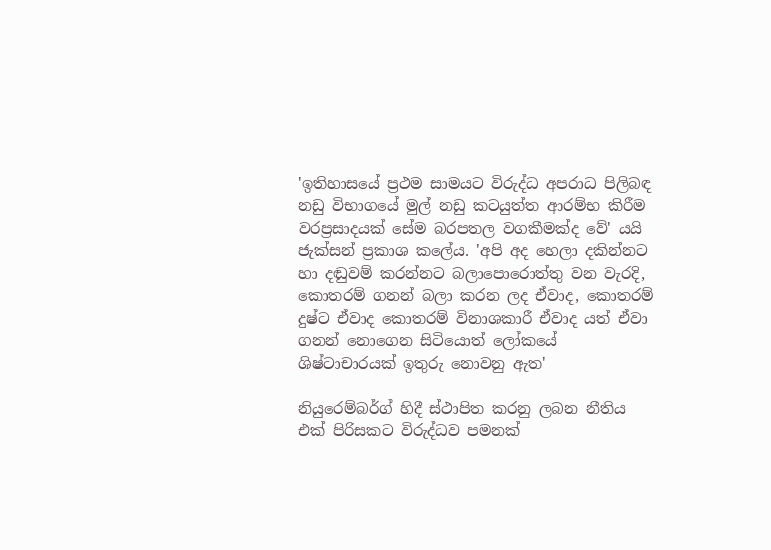'ඉතිහාසයේ ප්‍රථම සාමයට විරුද්ධ අපරාධ පිලිබඳ නඩු විභාගයේ මුල් නඩු කටයුත්ත ආරම්භ කිරීම වරප්‍රසාදයක් සේම බරපතල වගකීමක්ද වේ' යයි ජැක්සන් ප්‍රකාශ කලේය. 'අපි අද හෙලා දකින්නට හා දඬුවම් කරන්නට බලාපොරොත්තු වන වැරදි, කොතරම් ගනන් බලා කරන ලද ඒවාද, කොතරම් දුෂ්ට ඒවාද කොතරම් විනාශකාරී ඒවාද යත් ඒවා ගනන් නොගෙන සිටියොත් ලෝකයේ ශිෂ්ටාචාරයක් ඉතුරු නොවනු ඇත'

නියුරෙම්බර්ග් හිදී ස්ථාපිත කරනු ලබන නීතිය එක් පිරිසකට විරුද්ධව පමනක්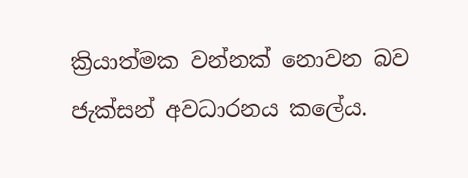ක්‍රියාත්මක වන්නක් නොවන බව ජැක්සන් අවධාරනය කලේය.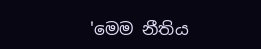'මෙම නීතිය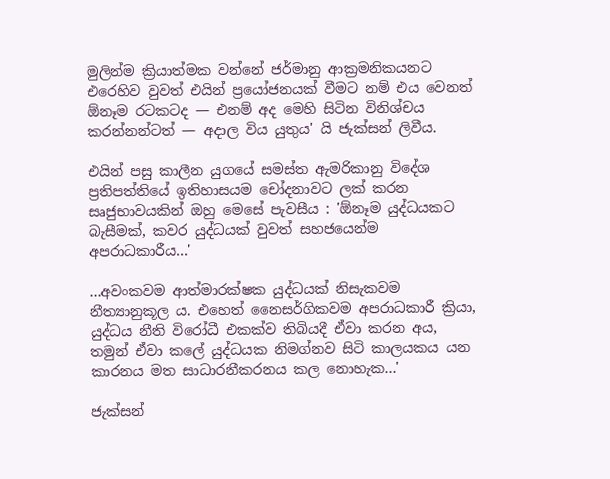මුලින්ම ක්‍රියාත්මක වන්නේ ජර්මානු ආක්‍රමනිකයනට එරෙහිව වුවත් එයින් ප්‍රයෝජනයක් වීමට නම් එය වෙනත් ඕනෑම රටකටද — එනම් අද මෙහි සිටින විනිශ්චය කරන්නන්ටත් — අදාල විය යුතුය' යි ජැක්සන් ලිවීය.

එයින් පසු කාලීන යුගයේ සමස්ත ඇමරිකානු විදේශ ප්‍රතිපත්තියේ ඉතිහාසයම චෝදනාවට ලක් කරන සෘජුභාවයකින් ඔහු මෙසේ පැවසීය : 'ඕනෑම යුද්ධයකට බැසීමක්, කවර යුද්ධයක් වුවත් සහජයෙන්ම අපරාධකාරීය...'

...අවංකවම ආත්මාරක්ෂක යුද්ධයක් නිසැකවම නීත්‍යානුකූල ය. එහෙත් නෛසර්ගිකවම අපරාධකාරී ක්‍රියා, යුද්ධය නීති විරෝධී එකක්ව තිබියදී ඒවා කරන අය, තමුන් ඒවා කලේ යුද්ධයක නිමග්නව සිටි කාලයකය යන කාරනය මත සාධාරනීකරනය කල නොහැක...'

ජැක්සන්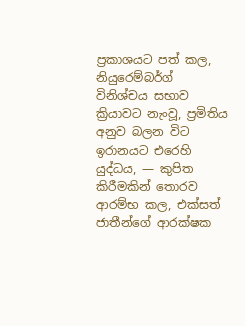ප්‍රකාශයට පත් කල, නියුරෙම්බර්ග් විනිශ්චය සභාව ක්‍රියාවට නැංවූ, ප්‍රමිතිය අනුව බලන විට ඉරානයට එරෙහි යුද්ධය, — කුපිත කිරීමකින් තොරව ආරම්භ කල, එක්සත් ජාතීන්ගේ ආරක්ෂක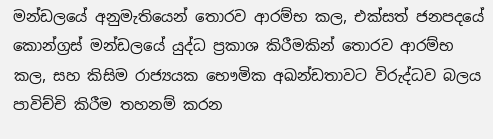මන්ඩලයේ අනුමැතියෙන් තොරව ආරම්භ කල, එක්සත් ජනපදයේ කොන්ග්‍රස් මන්ඩලයේ යුද්ධ ප්‍රකාශ කිරීමකින් තොරව ආරම්භ කල, සහ කිසිම රාජ්‍යයක භෞමික අඛන්ඩතාවට විරුද්ධව බලය පාවිච්චි කිරීම තහනම් කරන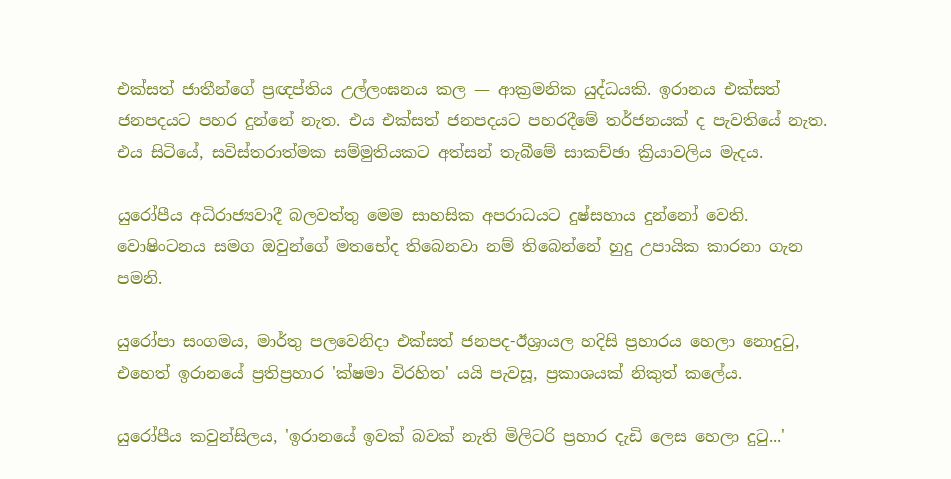එක්සත් ජාතීන්ගේ ප්‍රඥප්තිය උල්ලංඝනය කල — ආක්‍රමනික යුද්ධයකි. ඉරානය එක්සත් ජනපදයට පහර දුන්නේ නැත. එය එක්සත් ජනපදයට පහරදීමේ තර්ජනයක් ද පැවතියේ නැත. එය සිටියේ, සවිස්තරාත්මක සම්මුතියකට අත්සන් තැබීමේ සාකච්ඡා ක්‍රියාවලිය මැදය.

යුරෝපීය අධිරාජ්‍යවාදී බලවත්තු මෙම සාහසික අපරාධයට දුෂ්සහාය දුන්නෝ වෙති. වොෂිංටනය සමග ඔවුන්ගේ මතභේද තිබෙනවා නම් තිබෙන්නේ හුදු උපායික කාරනා ගැන පමනි.

යුරෝපා සංගමය, මාර්තු පලවෙනිදා එක්සත් ජනපද-ඊශ්‍රායල හදිසි ප්‍රහාරය හෙලා නොදුටු, එහෙත් ඉරානයේ ප්‍රතිප්‍රහාර 'ක්ෂමා විරහිත' යයි පැවසූ, ප්‍රකාශයක් නිකුත් කලේය.

යුරෝපීය කවුන්සිලය, 'ඉරානයේ ඉවක් බවක් නැති මිලිටරි ප්‍රහාර දැඩි ලෙස හෙලා දුටු...'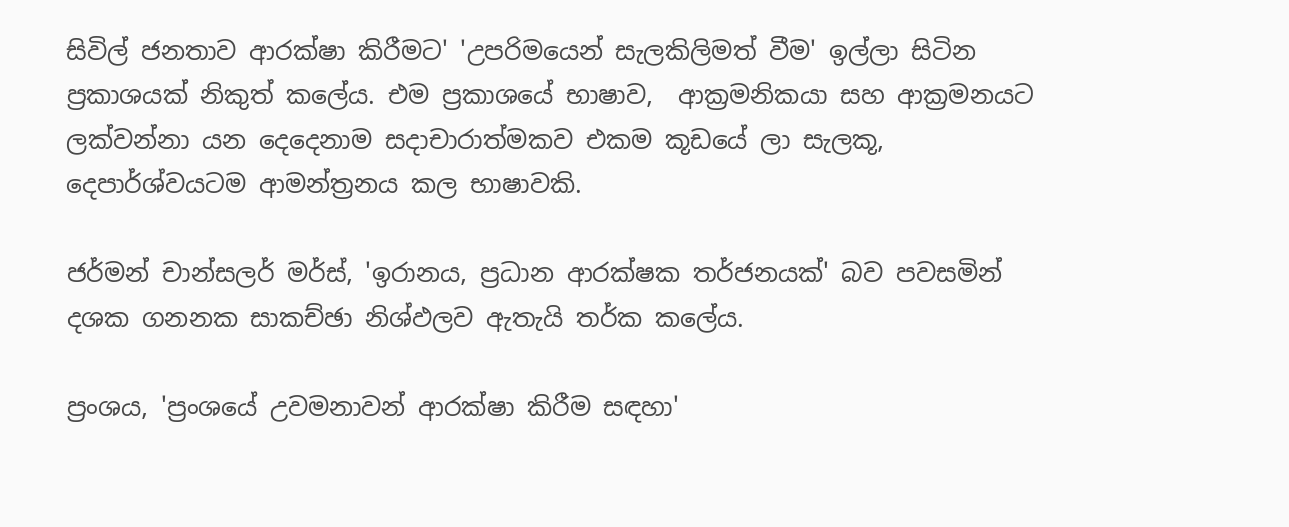සිවිල් ජනතාව ආරක්ෂා කිරීමට' 'උපරිමයෙන් සැලකිලිමත් වීම' ඉල්ලා සිටින ප්‍රකාශයක් නිකුත් කලේය. එම ප්‍රකාශයේ භාෂාව,  ආක්‍රමනිකයා සහ ආක්‍රමනයට ලක්වන්නා යන දෙදෙනාම සදාචාරාත්මකව එකම කූඩයේ ලා සැලකූ, දෙපාර්ශ්වයටම ආමන්ත්‍රනය කල භාෂාවකි.

ජර්මන් චාන්සලර් මර්ස්, 'ඉරානය, ප්‍රධාන ආරක්ෂක තර්ජනයක්' බව පවසමින් දශක ගනනක සාකච්ඡා නිශ්ඵලව ඇතැයි තර්ක කලේය.

ප්‍රංශය, 'ප්‍රංශයේ උවමනාවන් ආරක්ෂා කිරීම සඳහා'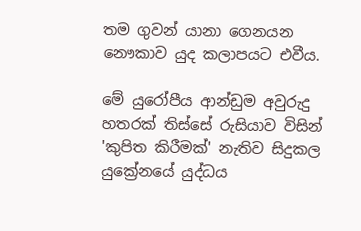තම ගුවන් යානා ගෙනයන නෞකාව යුද කලාපයට එවීය.

මේ යුරෝපීය ආන්ඩුම අවුරුදු හතරක් තිස්සේ රුසියාව විසින් 'කුපිත කිරීමක්' නැතිව සිදුකල යුක්‍රේනයේ යුද්ධය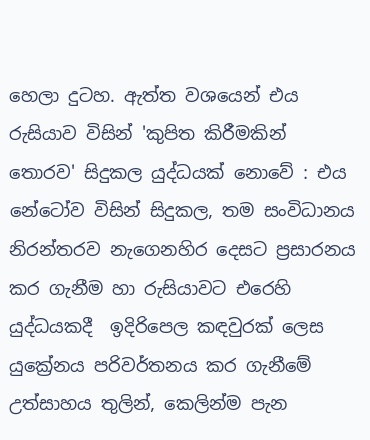හෙලා දුටහ. ඇත්ත වශයෙන් එය රුසියාව විසින් 'කුපිත කිරීමකින් තොරව' සිදුකල යුද්ධයක් නොවේ : එය නේටෝව විසින් සිදුකල, තම සංවිධානය නිරන්තරව නැගෙනහිර දෙසට ප්‍රසාරනය කර ගැනීම හා රුසියාවට එරෙහි යුද්ධයකදී  ඉදිරිපෙල කඳවුරක් ලෙස යුක්‍රේනය පරිවර්තනය කර ගැනීමේ උත්සාහය තුලින්, කෙලින්ම පැන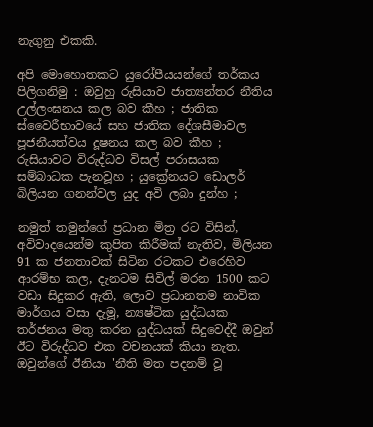නැගුනු එකකි.

අපි මොහොතකට යුරෝපීයයන්ගේ තර්කය පිලිගනිමු : ඔවුහු රුසියාව ජාත්‍යන්තර නීතිය උල්ලංඝනය කල බව කීහ ; ජාතික ස්වෛරීභාවයේ සහ ජාතික දේශසීමාවල  පූජනීයත්වය දූෂනය කල බව කීහ ; රුසියාවට විරුද්ධව විසල් පරාසයක සම්බාධක පැනවූහ ; යුක්‍රේනයට ඩොලර් බිලියන ගනන්වල යුද අවි ලබා දුන්හ ;

නමුත් තමුන්ගේ ප්‍රධාන මිත්‍ර රට විසින්, අවිවාදයෙන්ම කුපිත කිරීමක් නැතිව, මිලියන 91 ක ජනතාවක් සිටින රටකට එරෙහිව ආරම්භ කල, දැනටම සිවිල් මරන 1500 කට වඩා සිදුකර ඇති, ලොව ප්‍රධානතම නාවික මාර්ගය වසා දැමූ, න්‍යෂ්ටික යුද්ධයක තර්ජනය මතු කරන යුද්ධයක් සිදුවෙද්දී ඔවුන් ඊට විරුද්ධව එක වචනයක් කියා නැත. ඔවුන්ගේ ඊනියා 'නීති මත පදනම් වූ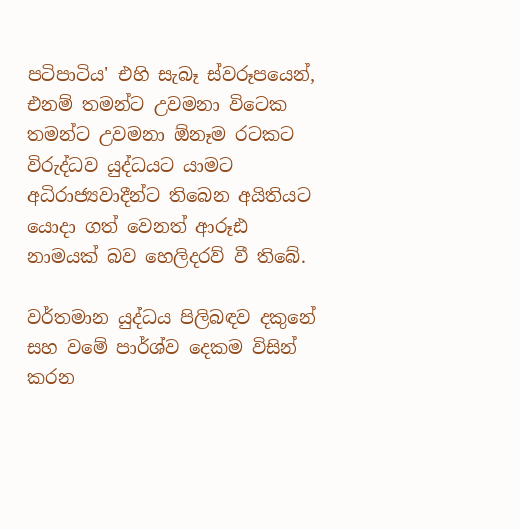පටිපාටිය' එහි සැබෑ ස්වරූපයෙන්, එනම් තමන්ට උවමනා විටෙක තමන්ට උවමනා ඕනෑම රටකට විරුද්ධව යුද්ධයට යාමට අධිරාජ්‍යවාදීන්ට තිබෙන අයිතියට යොදා ගත් වෙනත් ආරූඪ නාමයක් බව හෙලිදරව් වී තිබේ.

වර්තමාන යුද්ධය පිලිබඳව දකුනේ සහ වමේ පාර්ශ්ව දෙකම විසින් කරන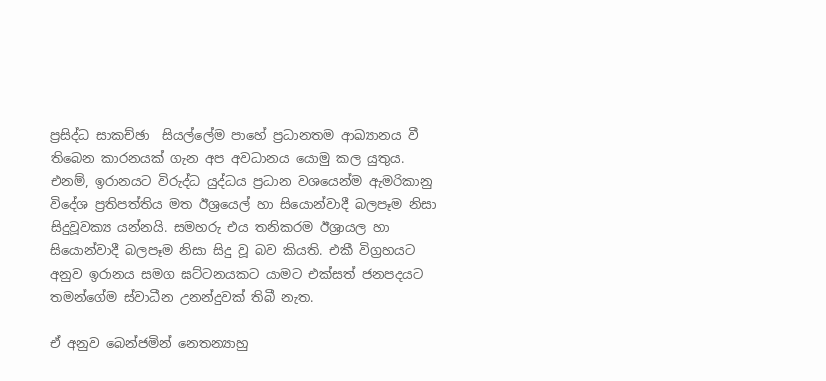ප්‍රසිද්ධ සාකච්ඡා  සියල්ලේම පාහේ ප්‍රධානතම ආඛ්‍යානය වී තිබෙන කාරනයක් ගැන අප අවධානය යොමු කල යුතුය. එනම්, ඉරානයට විරුද්ධ යුද්ධය ප්‍රධාන වශයෙන්ම ඇමරිකානු විදේශ ප්‍රතිපත්තිය මත ඊශ්‍රයෙල් හා සියොන්වාදී බලපෑම නිසා සිදුවූවක්‍ය යන්නයි. සමහරු එය තනිකරම ඊශ්‍රායල හා සියොන්වාදී බලපෑම නිසා සිදු වූ බව කියති. එකී විග්‍රහයට අනුව ඉරානය සමග ඝට්ටනයකට යාමට එක්සත් ජනපදයට තමන්ගේම ස්වාධීන උනන්දුවක් තිබී නැත.

ඒ අනුව බෙන්ජමින් නෙතන්‍යාහු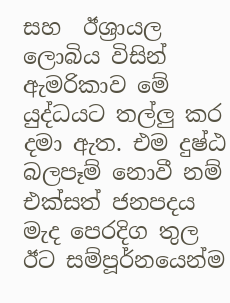සහ  ඊශ්‍රායල ලොබිය විසින් ඇමරිකාව මේ යුද්ධයට තල්ලු කර දමා ඇත. එම දුෂ්ඨ බලපෑම් නොවී නම් එක්සත් ජනපදය මැද පෙරදිග තුල ඊට සම්පූර්නයෙන්ම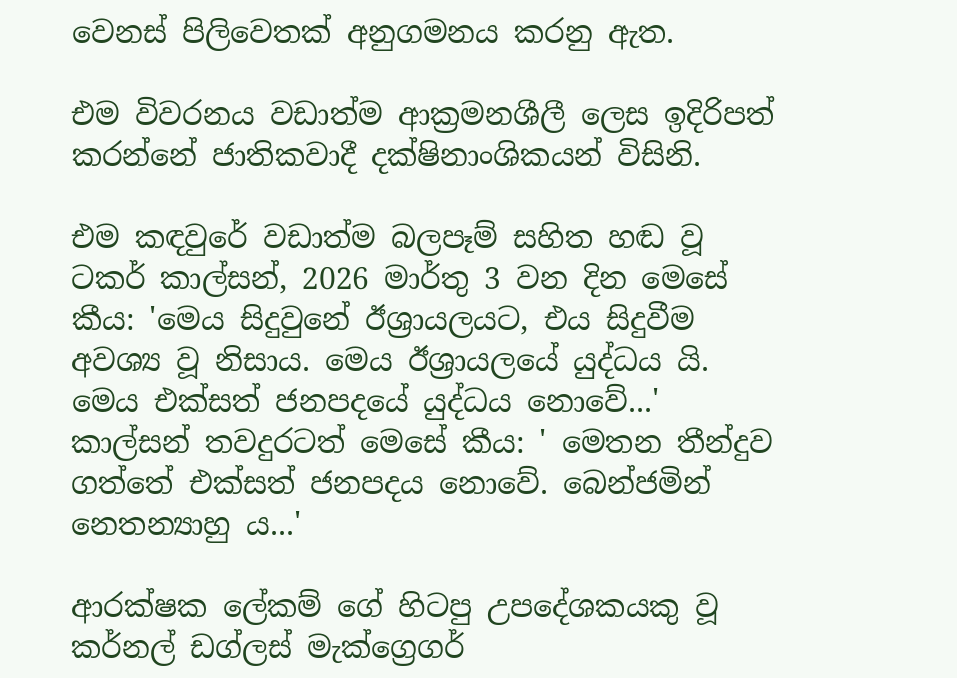වෙනස් පිලිවෙතක් අනුගමනය කරනු ඇත.

එම විවරනය වඩාත්ම ආක්‍රමනශීලී ලෙස ඉදිරිපත් කරන්නේ ජාතිකවාදී දක්ෂිනාංශිකයන් විසිනි.

එම කඳවුරේ වඩාත්ම බලපෑම් සහිත හඬ වූ ටකර් කාල්සන්, 2026 මාර්තු 3 වන දින මෙසේ කීය: 'මෙය සිදුවුනේ ඊශ්‍රායලයට, එය සිදුවීම අවශ්‍ය වූ නිසාය. මෙය ඊශ්‍රායලයේ යුද්ධය යි. මෙය එක්සත් ජනපදයේ යුද්ධය නොවේ...' කාල්සන් තවදුරටත් මෙසේ කීය: ' මෙතන තීන්දුව ගත්තේ එක්සත් ජනපදය නොවේ. බෙන්ජමින් නෙතන්‍යාහු ය...'

ආරක්ෂක ලේකම් ගේ හිටපු උපදේශකයකු වූ කර්නල් ඩග්ලස් මැක්ග්‍රෙගර්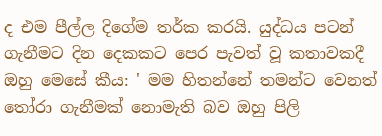ද එම පීල්ල දිගේම තර්ක කරයි. යුද්ධය පටන් ගැනීමට දින දෙකකට පෙර පැවත් වූ කතාවකදී ඔහු මෙසේ කීය: ' මම හිතන්නේ තමන්ට වෙනත් තෝරා ගැනීමක් නොමැති බව ඔහු පිලි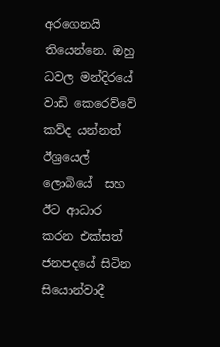අරගෙනයි  තියෙන්නෙ. ඔහු ධවල මන්දිරයේ වාඩි කෙරෙව්වේ කව්ද යන්නත් ඊශ්‍රයෙල් ලොබියේ  සහ ඊට ආධාර කරන එක්සත් ජනපදයේ සිටින සියොන්වාදී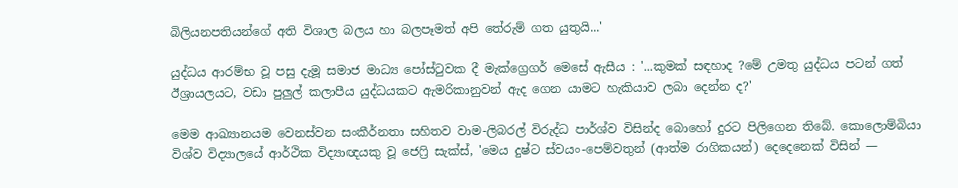බිලියනපතියන්ගේ අති විශාල බලය හා බලපෑමත් අපි තේරුම් ගත යුතුයි...'

යුද්ධය ආරම්භ වූ පසු දැමූ සමාජ මාධ්‍ය පෝස්ටුවක දී මැක්ග්‍රෙගර් මෙසේ ඇසීය : '...කුමක් සඳහාද ?මේ උමතු යුද්ධය පටන් ගත් ඊශ්‍රායලයට, වඩා පුලුල් කලාපීය යුද්ධයකට ඇමරිකානුවන් ඇද ගෙන යාමට හැකියාව ලබා දෙන්න ද?'

මෙම ආඛ්‍යානයම වෙනස්වන සංකීර්නතා සහිතව වාම-ලිබරල් විරුද්ධ පාර්ශ්ව විසින්ද බොහෝ දුරට පිලිගෙන තිබේ. කොලොම්බියා විශ්ව විද්‍යාලයේ ආර්ථික විද්‍යාඥයකු වූ ජෙෆ්‍රි සැක්ස්, 'මෙය දුෂ්ට ස්වයං-පෙම්වතුන් (ආත්ම රාගිකයන්) දෙදෙනෙක් විසින් —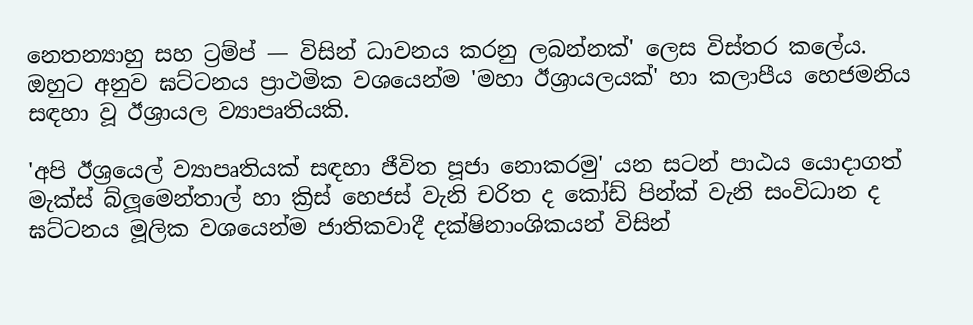නෙතන්‍යාහු සහ ට්‍රම්ප් — විසින් ධාවනය කරනු ලබන්නක්' ලෙස විස්තර කලේය. ඔහුට අනුව ඝට්ටනය ප්‍රාථමික වශයෙන්ම 'මහා ඊශ්‍රායලයක්' හා කලාපීය හෙජමනිය සඳහා වූ ඊශ්‍රායල ව්‍යාපෘතියකි.

'අපි ඊශ්‍රයෙල් ව්‍යාපෘතියක් සඳහා ජීවිත පූජා නොකරමු' යන සටන් පාඨය යොදාගත් මැක්ස් බ්ලූමෙන්තාල් හා ක්‍රිස් හෙජස් වැනි චරිත ද කෝඩ් පින්ක් වැනි සංවිධාන ද ඝට්ටනය මූලික වශයෙන්ම ජාතිකවාදී දක්ෂිනාංශිකයන් විසින්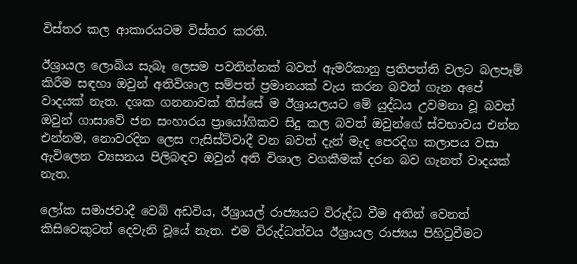විස්තර කල ආකාරයටම විස්තර කරති.

ඊශ්‍රායල ලොබිය සැබෑ ලෙසම පවතින්නක් බවත් ඇමරිකානු ප්‍රතිපත්ති වලට බලපෑම් කිරීම සඳහා ඔවුන් අතිවිශාල සම්පත් ප්‍රමානයක් වැය කරන බවත් ගැන අපේ වාදයක් නැත. දශක ගනනාවක් තිස්සේ ම ඊශ්‍රායලයට මේ යුද්ධය උවමනා වූ බවත් ඔවුන් ගාසාවේ ජන සංහාරය ප්‍රායෝගිකව සිදු කල බවත් ඔවුන්ගේ ස්වභාවය එන්න එන්නම, නොවරදින ලෙස ෆැසිස්ට්වාදී වන බවත් දැන් මැද පෙරදිග කලාපය වසා ඇවිලෙන ව්‍යසනය පිලිබඳව ඔවුන් අති විශාල වගකීමක් දරන බව ගැනත් වාදයක් නැත.

ලෝක සමාජවාදී වෙබ් අඩවිය, ඊශ්‍රායල් රාජ්‍යයට විරුද්ධ වීම අතින් වෙනත් කිසිවෙකුටත් දෙවැනි වූයේ නැත. එම විරුද්ධත්වය ඊශ්‍රායල රාජ්‍යය පිහිටුවීමට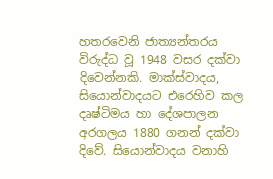හතරවෙනි ජාත්‍යන්තරය විරුද්ධ වූ 1948 වසර දක්වා දිවෙන්නකි. මාක්ස්වාදය, සියොන්වාදයට එරෙහිව කල දෘෂ්ටිමය හා දේශපාලන අරගලය 1880 ගනන් දක්වා දිවේ. සියොන්වාදය වනාහි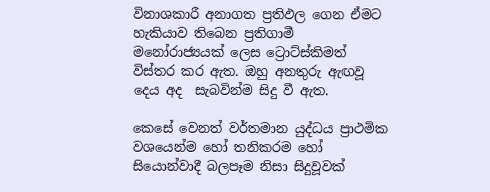විනාශකාරී අනාගත ප්‍රතිඵල ගෙන ඒමට හැකියාව තිබෙන ප්‍රතිගාමී මනෝරාජ්‍යයක් ලෙස ට්‍රොට්ස්කිමත් විස්තර කර ඇත. ඔහු අනතුරු ඇඟවූ දෙය අද  සැබවින්ම සිදු වී ඇත.

කෙසේ වෙනත් වර්තමාන යුද්ධය ප්‍රාථමික වශයෙන්ම හෝ තනිකරම හෝ සියොන්වාදී බලපෑම නිසා සිදුවූවක්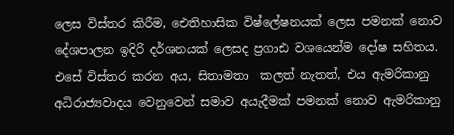ලෙස විස්තර කිරීම, ඓතිහාසික විෂ්ලේෂනයක් ලෙස පමනක් නොව දේශපාලන ඉදිරි දර්ශනයක් ලෙසද ප්‍රගාඪ වශයෙන්ම දෝෂ සහිතය. එසේ විස්තර කරන අය, සිතාමතා  කලත් නැතත්, එය ඇමරිකානු අධිරාජ්‍යවාදය වෙනුවෙන් සමාව අයැදීමක් පමනක් නොව ඇමරිකානු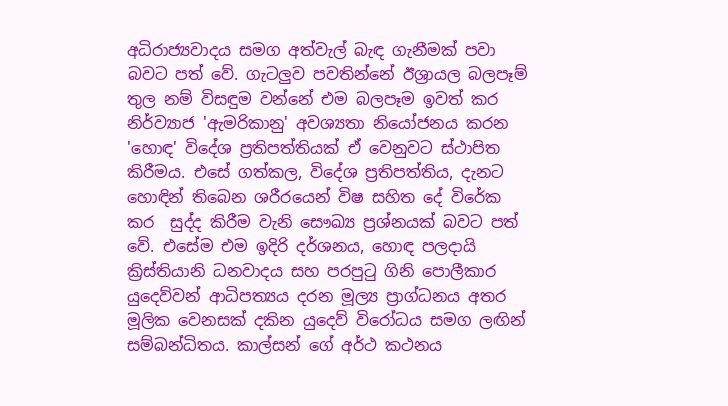අධිරාජ්‍යවාදය සමග අත්වැල් බැඳ ගැනීමක් පවා බවට පත් වේ. ගැටලුව පවතින්නේ ඊශ්‍රායල බලපෑම් තුල නම් විසඳුම වන්නේ එම බලපෑම ඉවත් කර නිර්ව්‍යාජ 'ඇමරිකානු' අවශ්‍යතා නියෝජනය කරන 'හොඳ' විදේශ ප්‍රතිපත්තියක් ඒ වෙනුවට ස්ථාපිත කිරීමය. එසේ ගත්කල, විදේශ ප්‍රතිපත්තිය, දැනට හොඳින් තිබෙන ශරීරයෙන් විෂ සහිත දේ විරේක කර  සුද්ද කිරීම වැනි සෞඛ්‍ය ප්‍රශ්නයක් බවට පත් වේ. එසේම එම ඉදිරි දර්ශනය, හොඳ පලදායි ක්‍රිස්තියානි ධනවාදය සහ පරපුටු ගිනි පොලීකාර යුදෙව්වන් ආධිපත්‍යය දරන මූල්‍ය ප්‍රාග්ධනය අතර මූලික වෙනසක් දකින යුදෙව් විරෝධය සමග ලඟින් සම්බන්ධිතය. කාල්සන් ගේ අර්ථ කථනය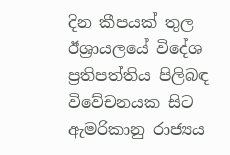දින කීපයක් තුල ඊශ්‍රායලයේ විදේශ ප්‍රතිපත්තිය පිලිබඳ විවේචනයක සිට ඇමරිකානු රාජ්‍යය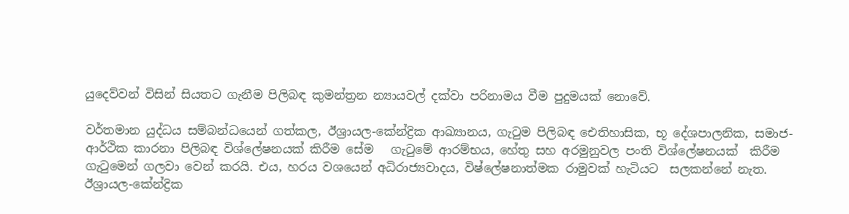යුදෙව්වන් විසින් සියතට ගැනීම පිලිබඳ කුමන්ත්‍රන න්‍යායවල් දක්වා පරිනාමය වීම පුදුමයක් නොවේ.

වර්තමාන යුද්ධය සම්බන්ධයෙන් ගත්කල, ඊශ්‍රායල-කේන්ද්‍රික ආඛ්‍යානය, ගැටුම පිලිබඳ ඓතිහාසික, භූ දේශපාලනික, සමාජ-ආර්ථික කාරනා පිලිබඳ විශ්ලේෂනයක් කිරීම සේම   ගැටුමේ ආරම්භය, හේතු සහ අරමුනුවල පංති විශ්ලේෂනයක්  කිරීම ගැටුමෙන් ගලවා වෙන් කරයි. එය, හරය වශයෙන් අධිරාජ්‍යවාදය, විෂ්ලේෂනාත්මක රාමුවක් හැටියට  සලකන්නේ නැත. ඊශ්‍රායල-කේන්ද්‍රික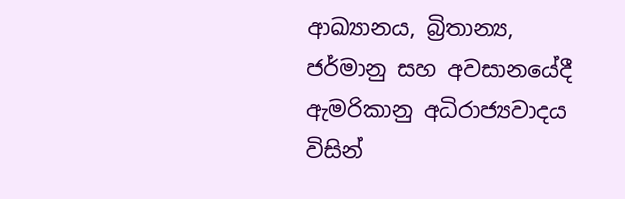ආඛ්‍යානය, බ්‍රිතාන්‍ය, ජර්මානු සහ අවසානයේදී ඇමරිකානු අධිරාජ්‍යවාදය විසින්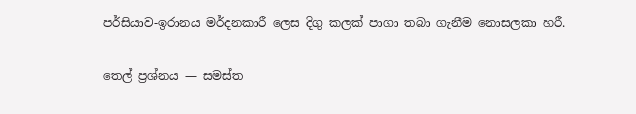පර්සියාව-ඉරානය මර්දනකාරී ලෙස දිගු කලක් පාගා තබා ගැනීම නොසලකා හරී.

තෙල් ප්‍රශ්නය — සමස්ත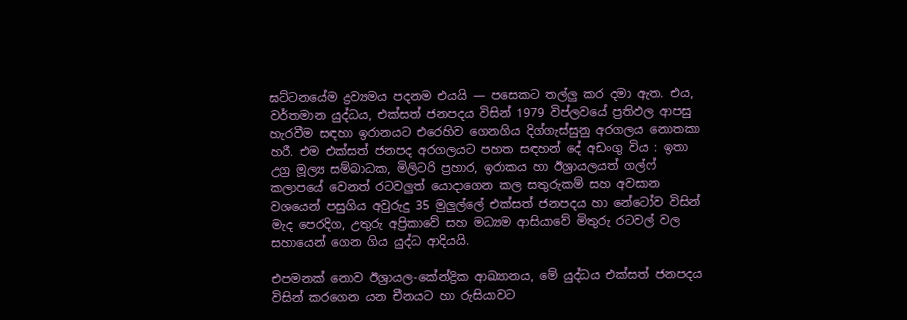ඝට්ටනයේම ද්‍රව්‍යමය පදනම එයයි — පසෙකට තල්ලු කර දමා ඇත. එය, වර්තමාන යුද්ධය, එක්සත් ජනපදය විසින් 1979 විප්ලවයේ ප්‍රතිඵල ආපසු හැරවීම සඳහා ඉරානයට එරෙහිව ගෙනගිය දිග්ගැස්සුනු අරගලය නොතකා හරී. එම එක්සත් ජනපද අරගලයට පහත සඳහන් දේ අඩංගු විය : ඉතා උග්‍ර මූල්‍ය සම්බාධක, මිලිටරි ප්‍රහාර, ඉරාකය හා ඊශ්‍රායලයත් ගල්ෆ් කලාපයේ වෙනත් රටවලුත් යොදාගෙන කල සතුරුකම් සහ අවසාන වශයෙන් පසුගිය අවුරුදු 35 මුලුල්ලේ එක්සත් ජනපදය හා නේටෝව විසින් මැද පෙරදිග, උතුරු අප්‍රිකාවේ සහ මධ්‍යම ආසියාවේ මිතුරු රටවල් වල සහායෙන් ගෙන ගිය යුද්ධ ආදියයි.

එපමනක් නොව ඊශ්‍රායල-කේන්ද්‍රික ආඛ්‍යානය, මේ යුද්ධය එක්සත් ජනපදය විසින් කරගෙන යන චීනයට හා රුසියාවට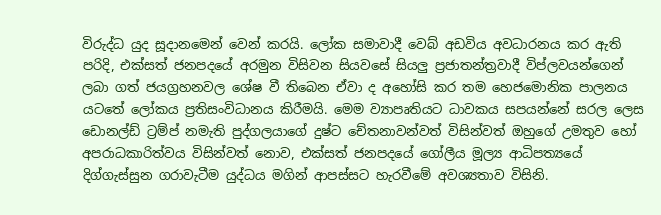විරුද්ධ යුද සූදානමෙන් වෙන් කරයි. ලෝක සමාවාදී වෙබ් අඩවිය අවධාරනය කර ඇති පරිදි, එක්සත් ජනපදයේ අරමුන විසිවන සියවසේ සියලු ප්‍රජාතන්ත්‍රවාදී විප්ලවයන්ගෙන් ලබා ගත් ජයග්‍රහනවල ශේෂ වී තිබෙන ඒවා ද අහෝසි කර තම හෙජමොනික පාලනය යටතේ ලෝකය ප්‍රතිසංවිධානය කිරීමයි. මෙම ව්‍යාපෘතියට ධාවකය සපයන්නේ සරල ලෙස ඩොනල්ඩ් ට්‍රම්ප් නමැති පුද්ගලයාගේ දුෂ්ට චේතනාවන්වත් විසින්වත් ඔහුගේ උමතුව හෝ අපරාධකාරිත්වය විසින්වත් නොව, එක්සත් ජනපදයේ ගෝලීය මූල්‍ය ආධිපත්‍යයේ දිග්ගැස්සුන ගරාවැටීම යුද්ධය මගින් ආපස්සට හැරවීමේ අවශ්‍යතාව විසිනි.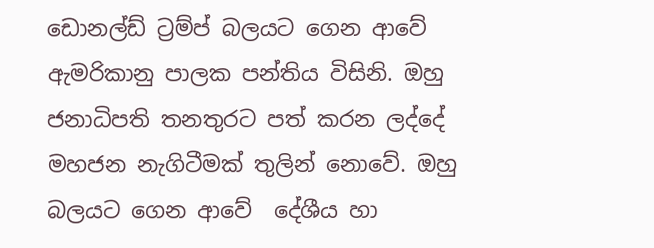ඩොනල්ඩ් ට්‍රම්ප් බලයට ගෙන ආවේ ඇමරිකානු පාලක පන්තිය විසිනි. ඔහු ජනාධිපති තනතුරට පත් කරන ලද්දේ මහජන නැගිටීමක් තුලින් නොවේ. ඔහු බලයට ගෙන ආවේ  දේශීය හා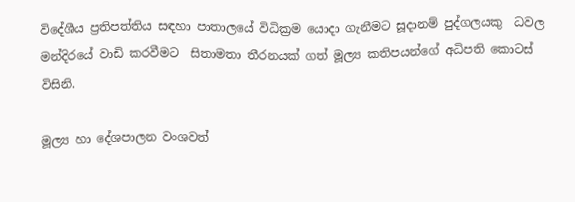විදේශීය ප්‍රතිපත්තිය සඳහා පාතාලයේ විධික්‍රම යොදා ගැනීමට සූදානම් පුද්ගලයකු  ධවල මන්දිරයේ වාඩි කරවීමට  සිතාමතා තීරනයක් ගත් මූල්‍ය කතිපයන්ගේ අධිපති කොටස්  විසිනි.

මූල්‍ය හා දේශපාලන වංශවත්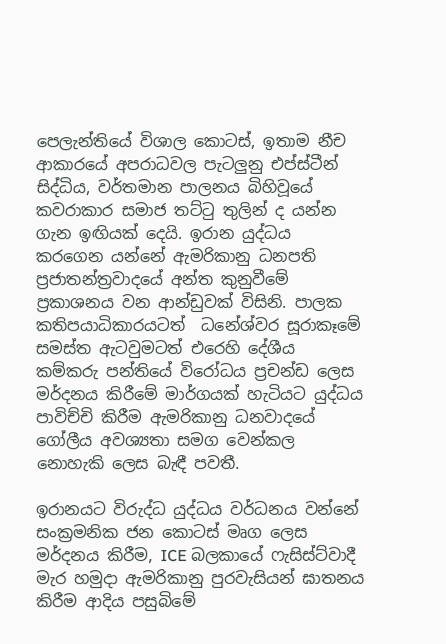පෙලැන්තියේ විශාල කොටස්, ඉතාම නීච ආකාරයේ අපරාධවල පැටලුනු එප්ස්ටීන් සිද්ධිය, වර්තමාන පාලනය බිහිවූයේ කවරාකාර සමාජ තට්ටු තුලින් ද යන්න ගැන ඉඟියක් දෙයි. ඉරාන යුද්ධය කරගෙන යන්නේ ඇමරිකානු ධනපති ප්‍රජාතන්ත්‍රවාදයේ අන්ත කුනුවීමේ ප්‍රකාශනය වන ආන්ඩුවක් විසිනි. පාලක කතිපයාධිකාරයටත්  ධනේශ්වර සූරාකෑමේ සමස්ත ඇටවුමටත් එරෙහි දේශීය කම්කරු පන්තියේ විරෝධය ප්‍රචන්ඩ ලෙස මර්දනය කිරීමේ මාර්ගයක් හැටියට යුද්ධය පාවිච්චි කිරීම ඇමරිකානු ධනවාදයේ ගෝලීය අවශ්‍යතා සමග වෙන්කල නොහැකි ලෙස බැඳී පවතී.

ඉරානයට විරුද්ධ යුද්ධය වර්ධනය වන්නේ සංක්‍රමනික ජන කොටස් මෘග ලෙස මර්දනය කිරීම, ICE බලකායේ ෆැසිස්ට්වාදී මැර හමුදා ඇමරිකානු පුරවැසියන් ඝාතනය කිරීම ආදිය පසුබිමේ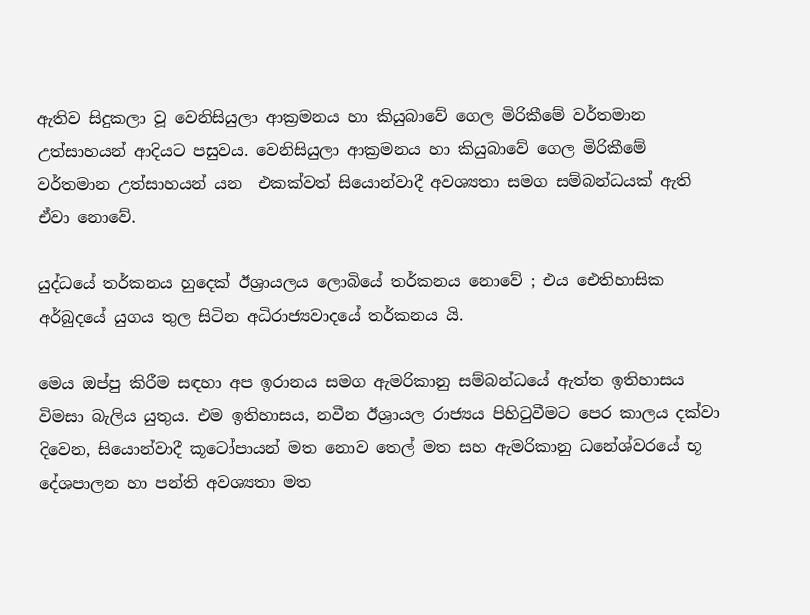ඇතිව සිදුකලා වූ වෙනිසියුලා ආක්‍රමනය හා කියුබාවේ ගෙල මිරිකීමේ වර්තමාන උත්සාහයන් ආදියට පසුවය. වෙනිසියුලා ආක්‍රමනය හා කියුබාවේ ගෙල මිරිකීමේ වර්තමාන උත්සාහයන් යන  එකක්වත් සියොන්වාදී අවශ්‍යතා සමග සම්බන්ධයක් ඇති ඒවා නොවේ.

යුද්ධයේ තර්කනය හුදෙක් ඊශ්‍රායලය ලොබියේ තර්කනය නොවේ ; එය ඓතිහාසික අර්බුදයේ යුගය තුල සිටින අධිරාජ්‍යවාදයේ තර්කනය යි.

මෙය ඔප්පු කිරීම සඳහා අප ඉරානය සමග ඇමරිකානු සම්බන්ධයේ ඇත්ත ඉතිහාසය විමසා බැලිය යුතුය. එම ඉතිහාසය, නවීන ඊශ්‍රායල රාජ්‍යය පිහිටුවීමට පෙර කාලය දක්වා දිවෙන, සියොන්වාදී කූටෝපායන් මත නොව තෙල් මත සහ ඇමරිකානු ධනේශ්වරයේ භූ දේශපාලන හා පන්ති අවශ්‍යතා මත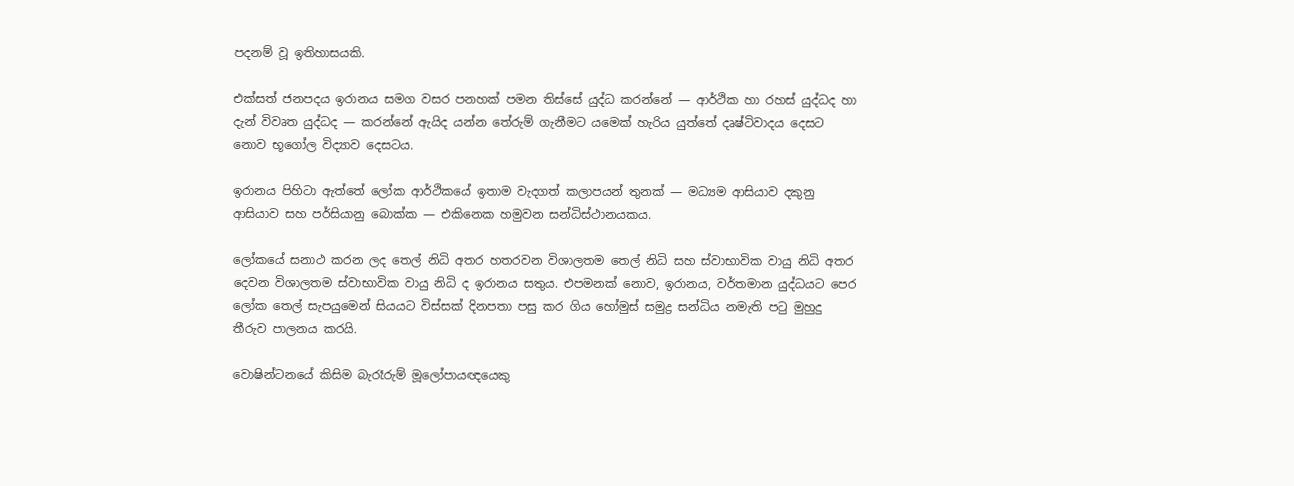පදනම් වූ ඉතිහාසයකි.

එක්සත් ජනපදය ඉරානය සමග වසර පනහක් පමන තිස්සේ යුද්ධ කරන්නේ — ආර්ථික හා රහස් යුද්ධද හා දැන් විවෘත යුද්ධද — කරන්නේ ඇයිද යන්න තේරුම් ගැනීමට යමෙක් හැරිය යුත්තේ දෘෂ්ටිවාදය දෙසට නොව භූගෝල විද්‍යාව දෙසටය.

ඉරානය පිහිටා ඇත්තේ ලෝක ආර්ථිකයේ ඉතාම වැදගත් කලාපයන් තුනක් — මධ්‍යම ආසියාව දකුනු ආසියාව සහ පර්සියානු බොක්ක — එකිනෙක හමුවන සන්ධිස්ථානයකය.

ලෝකයේ සනාථ කරන ලද තෙල් නිධි අතර හතරවන විශාලතම තෙල් නිධි සහ ස්වාභාවික වායු නිධි අතර දෙවන විශාලතම ස්වාභාවික වායු නිධි ද ඉරානය සතුය. එපමනක් නොව, ඉරානය, වර්තමාන යුද්ධයට පෙර ලෝක තෙල් සැපයුමෙන් සියයට විස්සක් දිනපතා පසු කර ගිය හෝමුස් සමුද්‍ර සන්ධිය නමැති පටු මුහුදු තීරුව පාලනය කරයි.

වොෂින්ටනයේ කිසිම බැරෑරුම් මූලෝපායඥයෙකු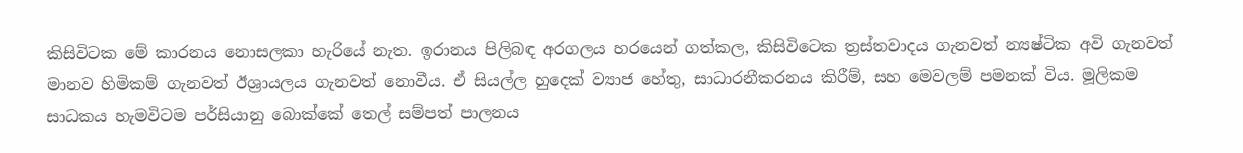කිසිවිටක මේ කාරනය නොසලකා හැරියේ නැත. ඉරානය පිලිබඳ අරගලය හරයෙන් ගත්කල, කිසිවිටෙක ත්‍රස්තවාදය ගැනවත් න්‍යෂ්ටික අවි ගැනවත් මානව හිමිකම් ගැනවත් ඊශ්‍රායලය ගැනවත් නොවීය. ඒ සියල්ල හුදෙක් ව්‍යාජ හේතු, සාධාරනීකරනය කිරීම්, සහ මෙවලම් පමනක් විය. මූලිකම සාධකය හැමවිටම පර්සියානු බොක්කේ තෙල් සම්පත් පාලනය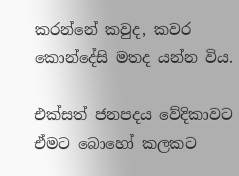කරන්නේ කවුද, කවර කොන්දේසි මතද යන්න විය.

එක්සත් ජනපදය වේදිකාවට ඒමට බොහෝ කලකට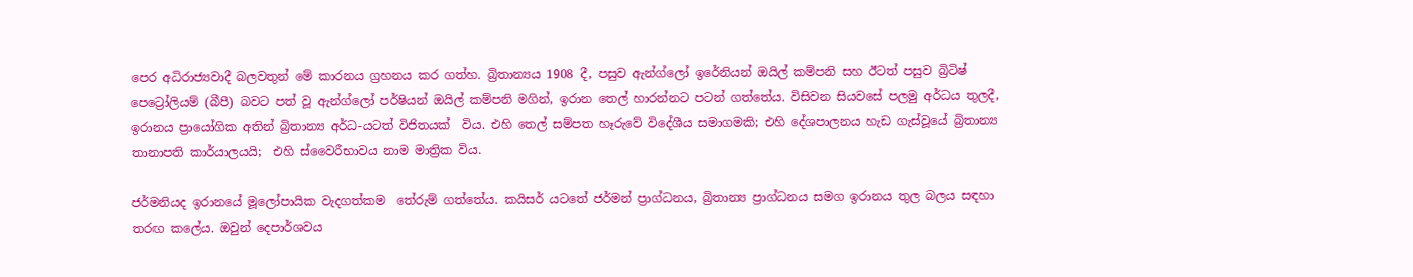පෙර අධිරාජ්‍යවාදී බලවතුන් මේ කාරනය ග්‍රහනය කර ගත්හ. බ්‍රිතාන්‍යය 1908 දී, පසුව ඇන්ග්ලෝ ඉරේනියන් ඔයිල් කම්පනි සහ ඊටත් පසුව බ්‍රිටිෂ් පෙට්‍රෝලියම් (බීපී) බවට පත් වූ ඇන්ග්ලෝ පර්ෂියන් ඔයිල් කම්පනි මගින්, ඉරාන තෙල් හාරන්නට පටන් ගත්තේය. විසිවන සියවසේ පලමු අර්ධය තුලදී, ඉරානය ප්‍රායෝගික අතින් බ්‍රිතාන්‍ය අර්ධ-යටත් විජිතයක්  විය. එහි තෙල් සම්පත හෑරුවේ විදේශීය සමාගමකි; එහි දේශපාලනය හැඩ ගැස්වූයේ බ්‍රිතාන්‍ය තානාපති කාර්යාලයයි;  එහි ස්වෛරීභාවය නාම මාත්‍රික විය.

ජර්මනියද ඉරානයේ මූලෝපායික වැදගත්කම  තේරුම් ගත්තේය. කයිසර් යටතේ ජර්මන් ප්‍රාග්ධනය, බ්‍රිතාන්‍ය ප්‍රාග්ධනය සමග ඉරානය තුල බලය සඳහා තරඟ කලේය. ඔවුන් දෙපාර්ශවය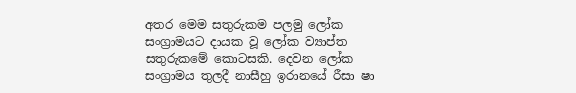අතර මෙම සතුරුකම පලමු ලෝක සංග්‍රාමයට දායක වූ ලෝක ව්‍යාප්ත සතුරුකමේ කොටසකි. දෙවන ලෝක සංග්‍රාමය තුලදී නාසීහු ඉරානයේ රීසා ෂා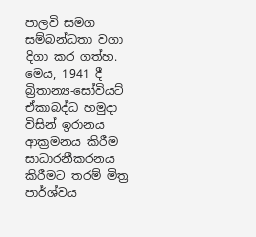පාලවි සමග සම්බන්ධතා වගා දිගා කර ගත්හ. මෙය, 1941 දී බ්‍රිතාන්‍ය-සෝවියට් ඒකාබද්ධ හමුදා විසින් ඉරානය ආක්‍රමනය කිරීම සාධාරනීකරනය කිරීමට තරම් මිත්‍ර පාර්ශ්වය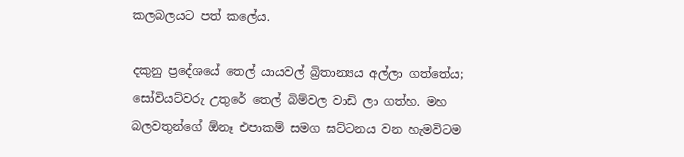කලබලයට පත් කලේය.

දකුනු ප්‍රදේශයේ තෙල් යායවල් බ්‍රිතාන්‍යය අල්ලා ගත්තේය; සෝවියට්වරු උතුරේ තෙල් බිම්වල වාඩි ලා ගත්හ. මහ බලවතුන්ගේ ඕනෑ එපාකම් සමග ඝට්ටනය වන හැමවිටම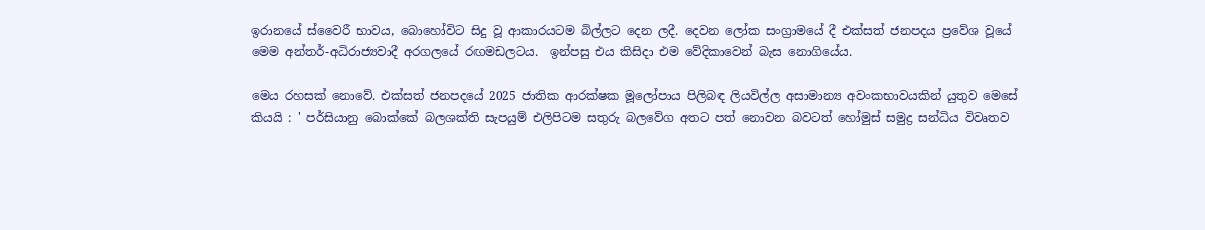ඉරානයේ ස්වෛරී භාවය, බොහෝවිට සිදු වූ ආකාරයටම බිල්ලට දෙන ලදී. දෙවන ලෝක සංග්‍රාමයේ දී එක්සත් ජනපදය ප්‍රවේශ වූයේ  මෙම අන්තර්-අධිරාජ්‍යවාදී අරගලයේ රඟමඩලටය.  ඉන්පසු එය කිසිදා එම වේදිකාවෙන් බැස නොගියේය.

මෙය රහසක් නොවේ. එක්සත් ජනපදයේ 2025 ජාතික ආරක්ෂක මූලෝපාය පිලිබඳ ලියවිල්ල අසාමාන්‍ය අවංකභාවයකින් යුතුව මෙසේ කියයි : ' පර්සියානු බොක්කේ බලශක්ති සැපයුම් එලිපිටම සතුරු බලවේග අතට පත් නොවන බවටත් හෝමුස් සමුද්‍ර සන්ධිය විවෘතව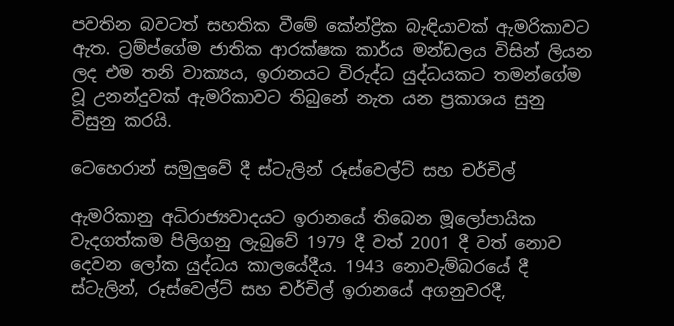පවතින බවටත් සහතික වීමේ කේන්ද්‍රික බැඳියාවක් ඇමරිකාවට ඇත. ට්‍රම්ප්ගේම ජාතික ආරක්ෂක කාර්ය මන්ඩලය විසින් ලියන ලද එම තනි වාක්‍යය, ඉරානයට විරුද්ධ යුද්ධයකට තමන්ගේම වූ උනන්දුවක් ඇමරිකාවට තිබුනේ නැත යන ප්‍රකාශය සුනු විසුනු කරයි.

ටෙහෙරාන් සමුලුවේ දී ස්ටැලින් රූස්වෙල්ට් සහ චර්චිල්

ඇමරිකානු අධිරාජ්‍යවාදයට ඉරානයේ තිබෙන මූලෝපායික වැදගත්කම පිලිගනු ලැබුවේ 1979 දී වත් 2001 දී වත් නොව දෙවන ලෝක යුද්ධය කාලයේදීය. 1943 නොවැම්බරයේ දී  ස්ටැලින්, රූස්වෙල්ට් සහ චර්චිල් ඉරානයේ අගනුවරදී,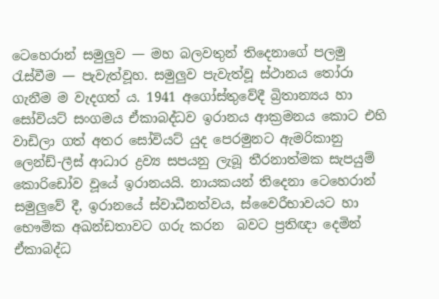ටෙහෙරාන් සමුලුව — මහ බලවතුන් තිදෙනාගේ පලමු රැස්වීම — පැවැත්වූහ. සමුලුව පැවැත්වූ ස්ථානය තෝරා ගැනීම ම වැදගත්‍ ය. 1941 අගෝස්තුවේදී බ්‍රිතාන්‍යය හා සෝවියට් සංගමය ඒකාබද්ධව ඉරානය ආක්‍රමනය කොට එහි වාඩිලා ගත් අතර සෝවියට් යුද පෙරමුනට ඇමරිකානු ලෙන්ඩ්-ලීස් ආධාර ද්‍රව්‍ය සපයනු ලැබූ තීරනාත්මක සැපයුම් කොරිඩෝව වූයේ ඉරානයයි. නායකයන් තිදෙනා ටෙහෙරාන් සමුලුවේ දී, ඉරානයේ ස්වාධීනත්වය, ස්වෛරීභාවයට හා භෞමික අඛන්ඩතාවට ගරු කරන  බවට ප්‍රතිඥා දෙමින් ඒකාබද්ධ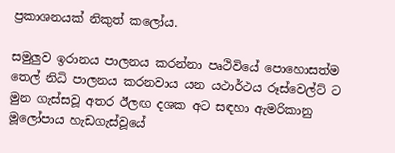ප්‍රකාශනයක් නිකුත් කලෝය.

සමුලුව ඉරානය පාලනය කරන්නා පෘථිවියේ පොහොසත්ම තෙල් නිධි පාලනය කරනවාය යන යථාර්ථය රූස්වෙල්ට් ට මුන ගැස්සවූ අතර ඊලඟ දශක අට සඳහා ඇමරිකානු මූලෝපාය හැඩගැස්වූයේ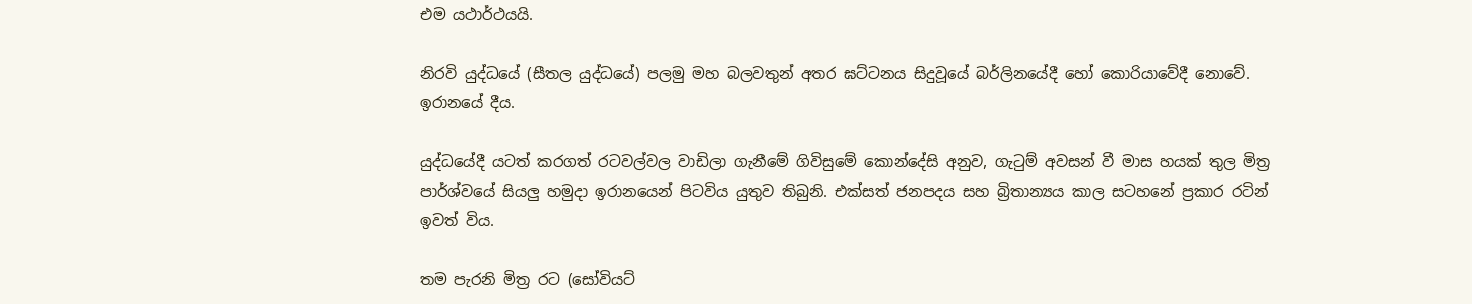එම යථාර්ථයයි.

නිරවි යුද්ධයේ (සීතල යුද්ධයේ) පලමු මහ බලවතුන් අතර ඝට්ටනය සිදුවූයේ බර්ලිනයේදී හෝ කොරියාවේදී නොවේ. ඉරානයේ දීය.

යුද්ධයේදී යටත් කරගත් රටවල්වල වාඩිලා ගැනීමේ ගිවිසුමේ කොන්දේසි අනුව, ගැටුම් අවසන් වී මාස හයක් තුල මිත්‍ර පාර්ශ්වයේ සියලු හමුදා ඉරානයෙන් පිටවිය යුතුව තිබුනි. එක්සත් ජනපදය සහ බ්‍රිතාන්‍යය කාල සටහනේ ප්‍රකාර රටින් ඉවත් විය.

තම පැරනි මිත්‍ර රට (සෝවියට්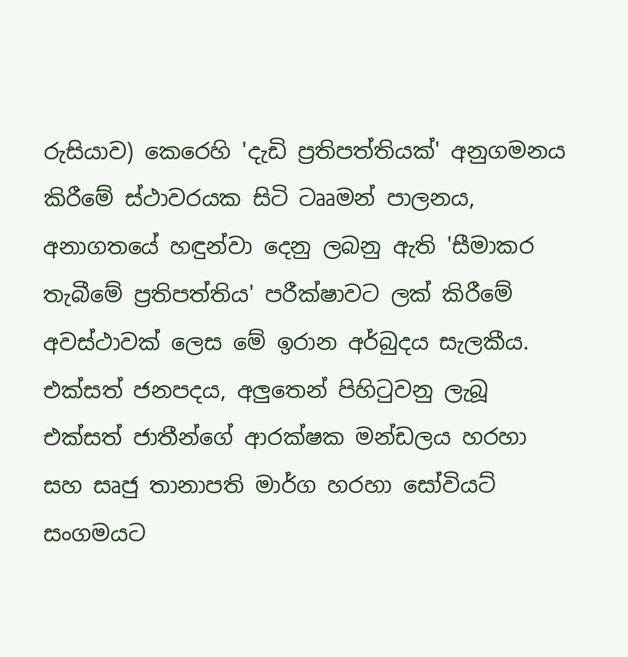රුසියාව) කෙරෙහි 'දැඩි ප්‍රතිපත්තියක්' අනුගමනය කිරීමේ ස්ථාවරයක සිටි ටෲමන් පාලනය, අනාගතයේ හඳුන්වා දෙනු ලබනු ඇති 'සීමාකර තැබීමේ ප්‍රතිපත්තිය' පරීක්ෂාවට ලක් කිරීමේ අවස්ථාවක් ලෙස මේ ඉරාන අර්බුදය සැලකීය. එක්සත් ජනපදය, අලුතෙන් පිහිටුවනු ලැබූ එක්සත් ජාතීන්ගේ ආරක්ෂක මන්ඩලය හරහා සහ සෘජු තානාපති මාර්ග හරහා සෝවියට් සංගමයට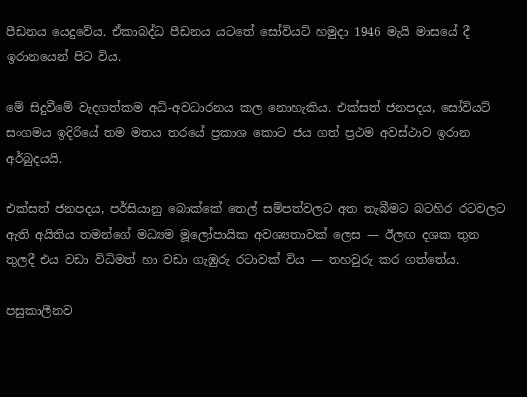පීඩනය යෙදුවේය. ඒකාබද්ධ පීඩනය යටතේ සෝවියට් හමුදා 1946 මැයි මාසයේ දී ඉරානයෙන් පිට විය.

මේ සිදුවීමේ වැදගත්කම අධි-අවධාරනය කල නොහැකිය. එක්සත් ජනපදය, සෝවියට් සංගමය ඉදිරියේ තම මතය තරයේ ප්‍රකාශ කොට ජය ගත් ප්‍රථම අවස්ථාව ඉරාන අර්බුදයයි.

එක්සත් ජනපදය, පර්සියානු බොක්කේ තෙල් සම්පත්වලට අත තැබීමට බටහිර රටවලට ඇති අයිතිය තමන්ගේ මධ්‍යම මූලෝපායික අවශ්‍යතාවක් ලෙස — ඊලඟ දශක තුන තුලදී එය වඩා විධිමත් හා වඩා ගැඹුරු රටාවක් විය — තහවුරු කර ගත්තේය.

පසුකාලීනව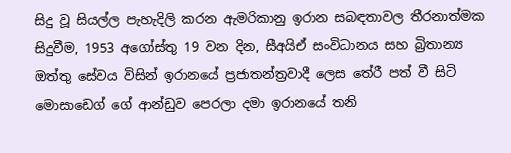සිදු වූ සියල්ල පැහැදිලි කරන ඇමරිකානු ඉරාන සබඳතාවල තීරනාත්මක සිදුවීම, 1953 අගෝස්තු 19 වන දින, සීඅයිඒ සංවිධානය සහ බ්‍රිතාන්‍ය ඔත්තු සේවය විසින් ඉරානයේ ප්‍රජාතන්ත්‍රවාදී ලෙස තේරී පත් වී සිටි මොසාඩෙග් ගේ ආන්ඩුව පෙරලා දමා ඉරානයේ තනි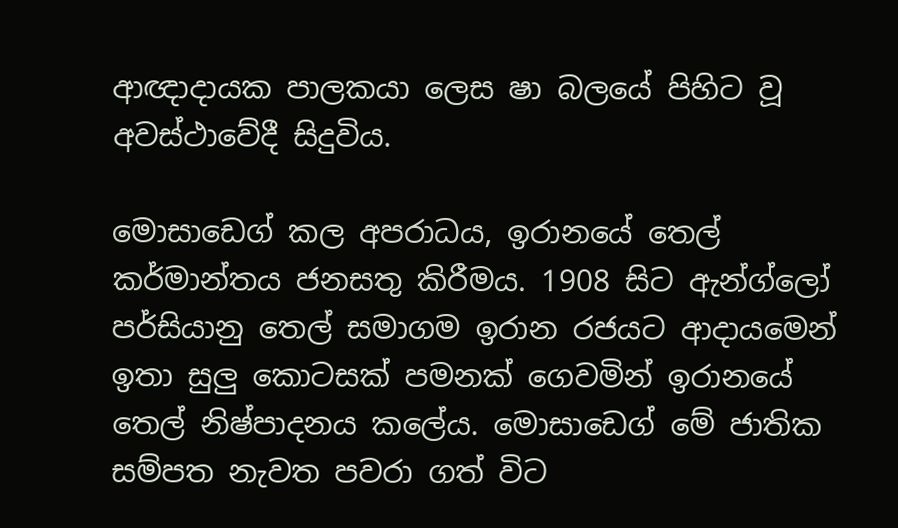ආඥාදායක පාලකයා ලෙස ෂා බලයේ පිහිට වූ අවස්ථාවේදී සිදුවිය.

මොසාඩෙග් කල අපරාධය, ඉරානයේ තෙල් කර්මාන්තය ජනසතු කිරීමය. 1908 සිට ඇන්ග්ලෝ පර්සියානු තෙල් සමාගම ඉරාන රජයට ආදායමෙන් ඉතා සුලු කොටසක් පමනක් ගෙවමින් ඉරානයේ තෙල් නිෂ්පාදනය කලේය. මොසාඩෙග් මේ ජාතික සම්පත නැවත පවරා ගත් විට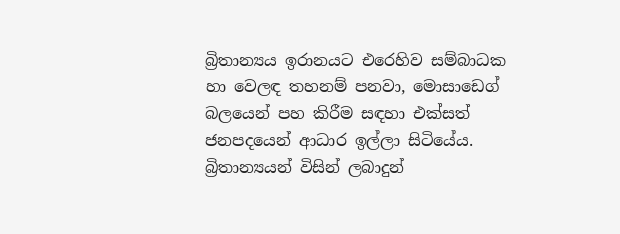බ්‍රිතාන්‍යය ඉරානයට එරෙහිව සම්බාධක හා වෙලඳ තහනම් පනවා, මොසාඩෙග් බලයෙන් පහ කිරීම සඳහා එක්සත් ජනපදයෙන් ආධාර ඉල්ලා සිටියේය. බ්‍රිතාන්‍යයන් විසින් ලබාදුන්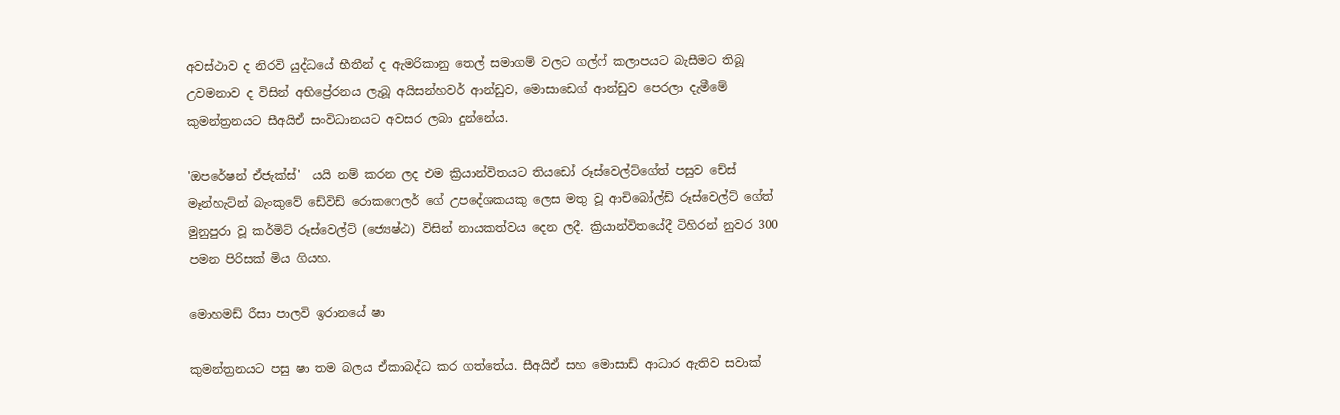අවස්ථාව ද නිරවි යුද්ධයේ භීතීන් ද ඇමරිකානු තෙල් සමාගම් වලට ගල්ෆ් කලාපයට බැසීමට තිබූ උවමනාව ද විසින් අභිප්‍රේරනය ලැබූ අයිසන්හවර් ආන්ඩුව, මොසාඩෙග් ආන්ඩුව පෙරලා දැමීමේ කුමන්ත්‍රනයට සීඅයිඒ සංවිධානයට අවසර ලබා දුන්නේය.

'ඔපරේෂන් ඒජැක්ස්'  යයි නම් කරන ලද එම ක්‍රියාන්විතයට තියඩෝ රූස්වෙල්ට්ගේත් පසුව චේස් මෑන්හැට්න් බැංකුවේ ඩේවිඩ් රොකෆෙලර් ගේ උපදේශකයකු ලෙස මතු වූ ආචිබෝල්ඩ් රූස්වෙල්ට් ගේත් මුනුපුරා වූ කර්මිට් රූස්වෙල්ට් (ජ්‍යෙෂ්ඨ) විසින් නායකත්වය දෙන ලදී. ක්‍රියාන්විතයේදී ටිහිරන් නුවර 300 පමන පිරිසක් මිය ගියහ.

මොහමඩ් රීසා පාලවි ඉරානයේ ෂා

කුමන්ත්‍රනයට පසු ෂා තම බලය ඒකාබද්ධ කර ගත්තේය. සීඅයිඒ සහ මොසාඩ් ආධාර ඇතිව සවාක්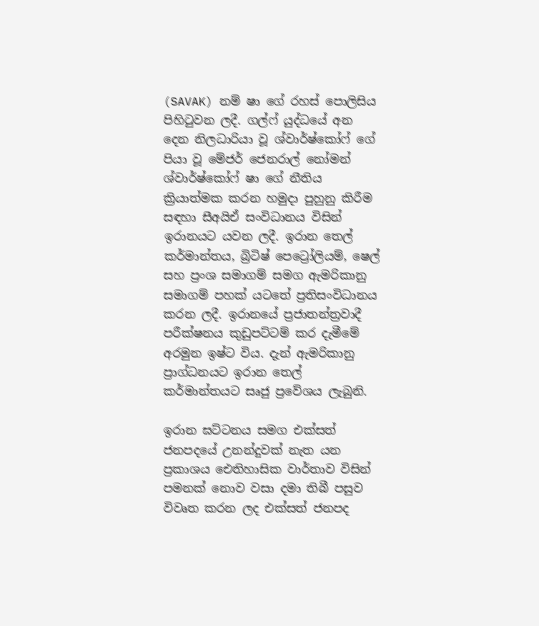(SAVAK) නම් ෂා ගේ රහස් පොලිසිය පිහිටුවන ලදී. ගල්ෆ් යුද්ධයේ අන දෙන නිලධාරියා වූ ශ්වාර්ෂ්කෝෆ් ගේ පියා වූ මේජර් ජෙනරාල් නෝමන් ශ්වාර්ෂ්කෝෆ් ෂා ගේ නීතිය ක්‍රියාත්මක කරන හමුදා පුහුනු කිරීම සඳහා සීඅයිඒ සංවිධානය විසින් ඉරානයට යවන ලදී. ඉරාන තෙල් කර්මාන්තය, බ්‍රිටිෂ් පෙට්‍රෝලියම්, ෂෙල් සහ ප්‍රංශ සමාගම් සමග ඇමරිකානු සමාගම් පහක් යටතේ ප්‍රතිසංවිධානය කරන ලදී. ඉරානයේ ප්‍රජාතන්ත්‍රවාදී පරීක්ෂනය කුඩුපට්ටම් කර දැමීමේ අරමුන ඉෂ්ට විය. දැන් ඇමරිකානු ප්‍රාග්ධනයට ඉරාන තෙල් කර්මාන්තයට සෘජු ප්‍රවේශය ලැබුනි.

ඉරාන ඝට්ටනය සමග එක්සත් ජනපදයේ උනන්දුවක් නැත යන ප්‍රකාශය ඓතිහාසික වාර්තාව විසින් පමනක් නොව වසා දමා තිබී පසුව විවෘත කරන ලද එක්සත් ජනපද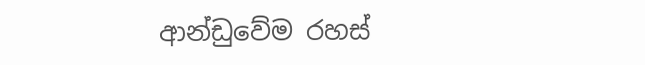ආන්ඩුවේම රහස්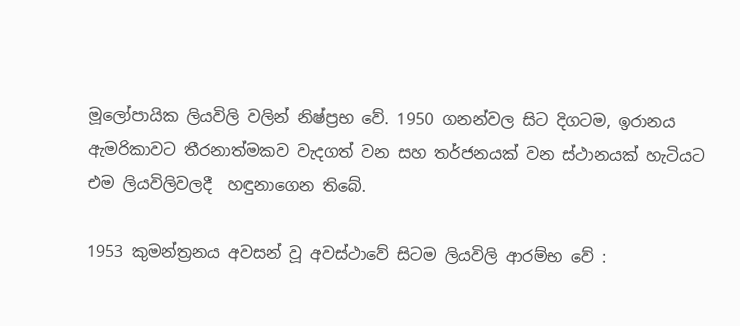මූලෝපායික ලියවිලි වලින් නිෂ්ප්‍රභ වේ. 1950 ගනන්වල සිට දිගටම, ඉරානය ඇමරිකාවට තීරනාත්මකව වැදගත් වන සහ තර්ජනයක් වන ස්ථානයක් හැටියට එම ලියවිලිවලදී  හඳුනාගෙන තිබේ.

1953 කුමන්ත්‍රනය අවසන් වූ අවස්ථාවේ සිටම ලියවිලි ආරම්භ වේ :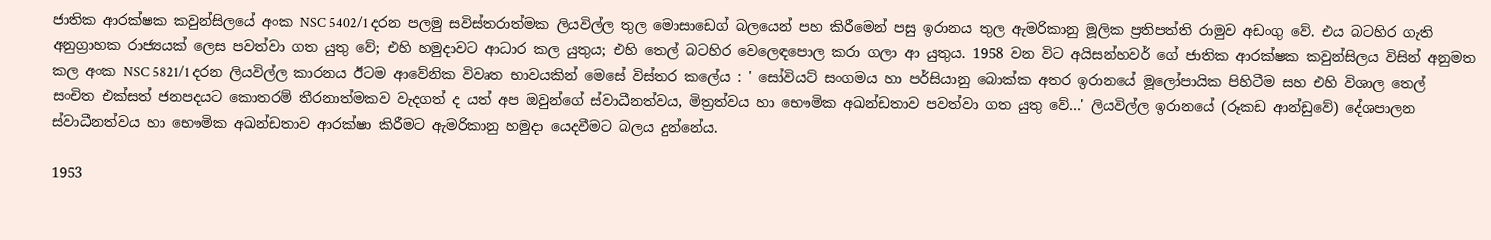ජාතික ආරක්ෂක කවුන්සිලයේ අංක NSC 5402/1 දරන පලමු සවිස්තරාත්මක ලියවිල්ල තුල මොසාඩෙග් බලයෙන් පහ කිරීමෙන් පසු ඉරානය තුල ඇමරිකානු මූලික ප්‍රතිපත්ති රාමුව අඩංගු වේ. එය බටහිර ගැති අනුග්‍රාහක රාජ්‍යයක් ලෙස පවත්වා ගත යුතු වේ; එහි හමුදාවට ආධාර කල යුතුය; එහි තෙල් බටහිර වෙලෙඳපොල කරා ගලා ආ යුතුය. 1958 වන විට අයිසන්හවර් ගේ ජාතික ආරක්ෂක කවුන්සිලය විසින් අනුමත කල අංක NSC 5821/1 දරන ලියවිල්ල කාරනය ඊටම ආවේනික විවෘත භාවයකින් මෙසේ විස්තර කලේය : ' සෝවියට් සංගමය හා පර්සියානු බොක්ක අතර ඉරානයේ මූලෝපායික පිහිටීම සහ එහි විශාල තෙල් සංචිත එක්සත් ජනපදයට කොතරම් තීරනාත්මකව වැදගත් ද යත් අප ඔවුන්ගේ ස්වාධීනත්වය, මිත්‍රත්වය හා භෞමික අඛන්ඩතාව පවත්වා ගත යුතු වේ...' ලියවිල්ල ඉරානයේ (රූකඩ ආන්ඩුවේ) දේශපාලන ස්වාධීනත්වය හා භෞමික අඛන්ඩතාව ආරක්ෂා කිරීමට ඇමරිකානු හමුදා යෙදවීමට බලය දුන්නේය.

1953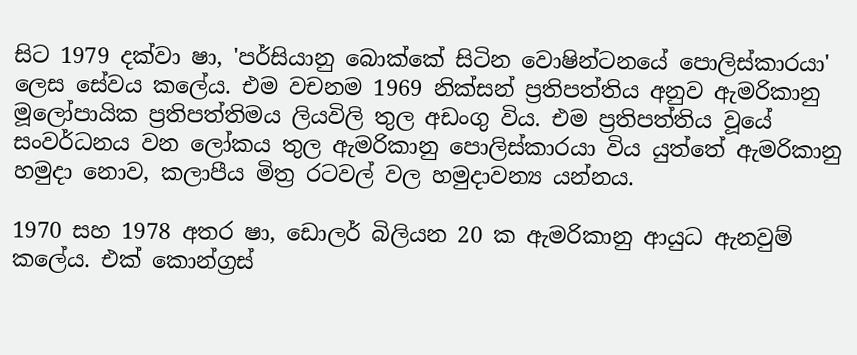සිට 1979 දක්වා ෂා, 'පර්සියානු බොක්කේ සිටින වොෂින්ටනයේ පොලිස්කාරයා' ලෙස සේවය කලේය. එම වචනම 1969 නික්සන් ප්‍රතිපත්තිය අනුව ඇමරිකානු මූලෝපායික ප්‍රතිපත්තිමය ලියවිලි තුල අඩංගු විය. එම ප්‍රතිපත්තිය වූයේ සංවර්ධනය වන ලෝකය තුල ඇමරිකානු පොලිස්කාරයා විය යුත්තේ ඇමරිකානු හමුදා නොව, කලාපීය මිත්‍ර රටවල් වල හමුදාවන්‍ය යන්නය.

1970 සහ 1978 අතර ෂා, ඩොලර් බිලියන 20 ක ඇමරිකානු ආයුධ ඇනවුම් කලේය. එක් කොන්ග්‍රස්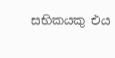සභිකයකු එය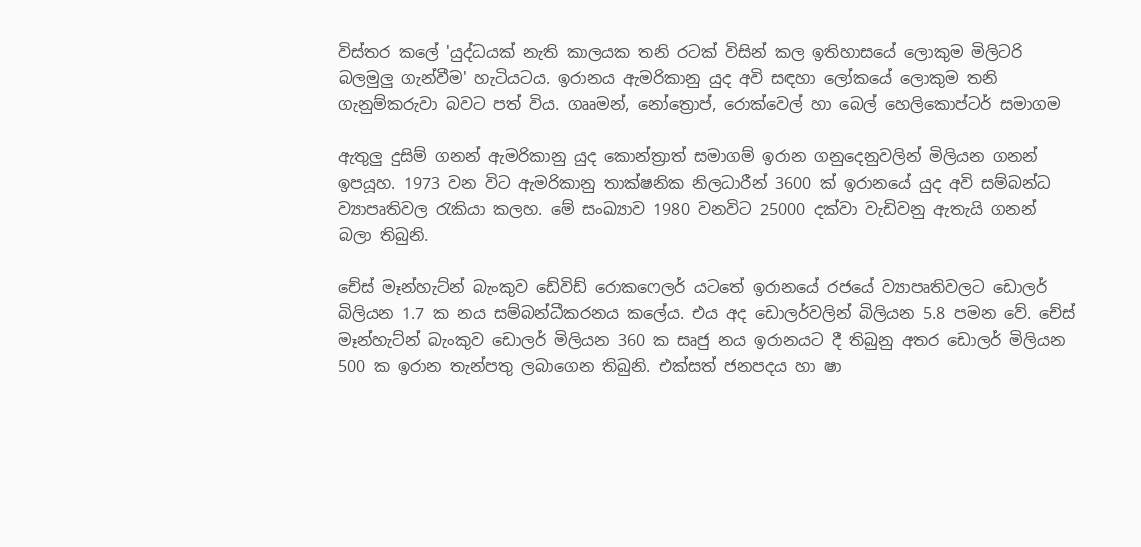විස්තර කලේ 'යුද්ධයක් නැති කාලයක තනි රටක් විසින් කල ඉතිහාසයේ ලොකුම මිලිටරි බලමුලු ගැන්වීම' හැටියටය. ඉරානය ඇමරිකානු යුද අවි සඳහා ලෝකයේ ලොකුම තනි ගැනුම්කරුවා බවට පත් විය. ගෲමන්, නෝත්‍රොප්, රොක්වෙල් හා බෙල් හෙලිකොප්ටර් සමාගම

ඇතුලු දුසිම් ගනන් ඇමරිකානු යුද කොන්ත්‍රාත් සමාගම් ඉරාන ගනුදෙනුවලින් මිලියන ගනන් ඉපයූහ. 1973 වන විට ඇමරිකානු තාක්ෂනික නිලධාරීන් 3600 ක් ඉරානයේ යුද අවි සම්බන්ධ ව්‍යාපෘතිවල රැකියා කලහ. මේ සංඛ්‍යාව 1980 වනවිට 25000 දක්වා වැඩිවනු ඇතැයි ගනන් බලා තිබුනි.

චේස් මෑන්හැට්න් බැංකුව ඩේවිඩ් රොකෆෙලර් යටතේ ඉරානයේ රජයේ ව්‍යාපෘතිවලට ඩොලර් බිලියන 1.7 ක නය සම්බන්ධීකරනය කලේය. එය අද ඩොලර්වලින් බිලියන 5.8 පමන වේ. චේස් මෑන්හැට්න් බැංකුව ඩොලර් මිලියන 360 ක සෘජු නය ඉරානයට දී තිබුනු අතර ඩොලර් මිලියන 500 ක ඉරාන තැන්පතු ලබාගෙන තිබුනි. එක්සත් ජනපදය හා ෂා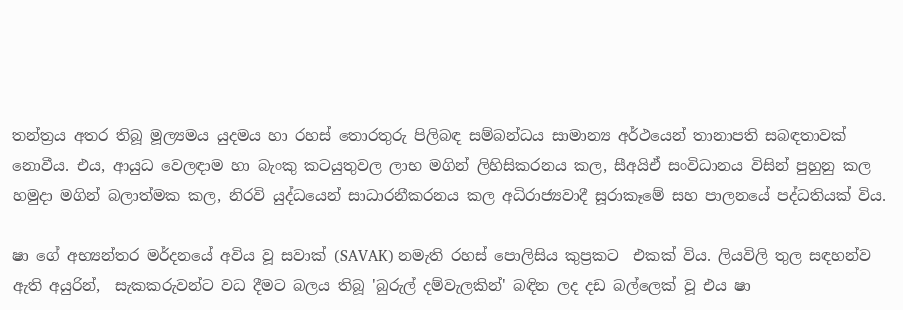තන්ත්‍රය අතර තිබූ මූල්‍යමය යුදමය හා රහස් තොරතුරු පිලිබඳ සම්බන්ධය සාමාන්‍ය අර්ථයෙන් තානාපති සබඳතාවක් නොවීය. එය, ආයුධ වෙලඳාම හා බැංකු කටයුතුවල ලාභ මගින් ලිහිසිකරනය කල, සීඅයිඒ සංවිධානය විසින් පුහුනු කල හමුදා මගින් බලාත්මක කල, නිරවි යුද්ධයෙන් සාධාරනීකරනය කල අධිරාජ්‍යවාදී සූරාකෑමේ සහ පාලනයේ පද්ධතියක් විය.

ෂා ගේ අභ්‍යන්තර මර්දනයේ අවිය වූ සවාක් (SAVAK) නමැති රහස් පොලිසිය කුප්‍රකට  එකක් විය. ලියවිලි තුල සඳහන්ව ඇති අයුරින්,  සැකකරුවන්ට වධ දීමට බලය තිබූ 'බුරුල් දම්වැලකින්' බඳින ලද දඩ බල්ලෙක් වූ එය ෂා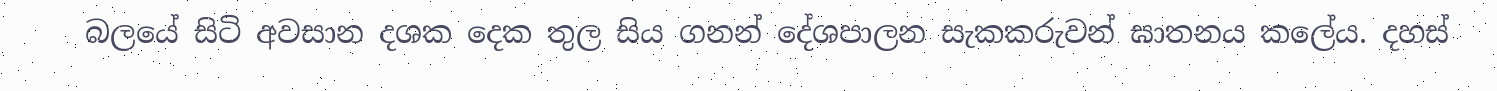බලයේ සිටි අවසාන දශක දෙක තුල සිය ගනන් දේශපාලන සැකකරුවන් ඝාතනය කලේය. දහස්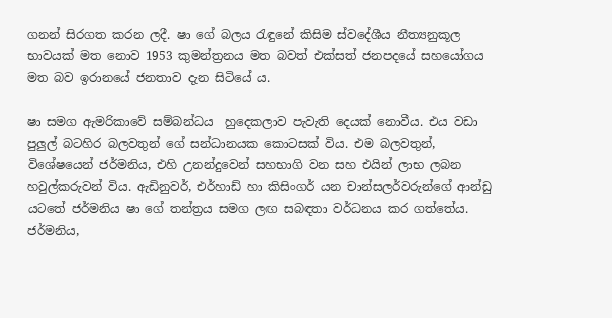ගනන් සිරගත කරන ලදී. ෂා ගේ බලය රැඳුනේ කිසිම ස්වදේශීය නීත්‍යනුකූල භාවයක් මත නොව 1953 කුමන්ත්‍රනය මත බවත් එක්සත් ජනපදයේ සහයෝගය මත බව ඉරානයේ ජනතාව දැන සිටියේ ය.

ෂා සමග ඇමරිකාවේ සම්බන්ධය  හුදෙකලාව පැවැති දෙයක් නොවීය. එය වඩා පුලුල් බටහිර බලවතුන් ගේ සන්ධානයක කොටසක් විය. එම බලවතුන්, විශේෂයෙන් ජර්මනිය, එහි උනන්දුවෙන් සහභාගි වන සහ එයින් ලාභ ලබන හවුල්කරුවන් විය. ඇඩිනුවර්, එර්හාඩ් හා කිසිංගර් යන චාන්සලර්වරුන්ගේ ආන්ඩු යටතේ ජර්මනිය ෂා ගේ තන්ත්‍රය සමග ලඟ සබඳතා වර්ධනය කර ගත්තේය. ජර්මනිය,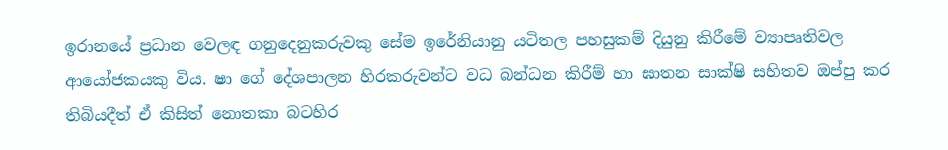ඉරානයේ ප්‍රධාන වෙලඳ ගනුදෙනුකරුවකු සේම ඉරේනියානු යටිතල පහසුකම් දියුනු කිරීමේ ව්‍යාපෘතිවල ආයෝජකයකු විය. ෂා ගේ දේශපාලන හිරකරුවන්ට වධ බන්ධන කිරීම් හා ඝාතන සාක්ෂි සහිතව ඔප්පු කර තිබියදීත් ඒ කිසිත් නොතකා බටහිර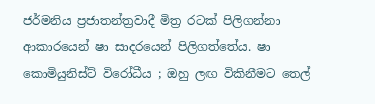ජර්මනිය ප්‍රජාතන්ත්‍රවාදී මිත්‍ර රටක් පිලිගන්නා ආකාරයෙන් ෂා සාදරයෙන් පිලිගත්තේය. ෂා කොමියුනිස්ට් විරෝධීය ; ඔහු ලඟ විකිනීමට තෙල්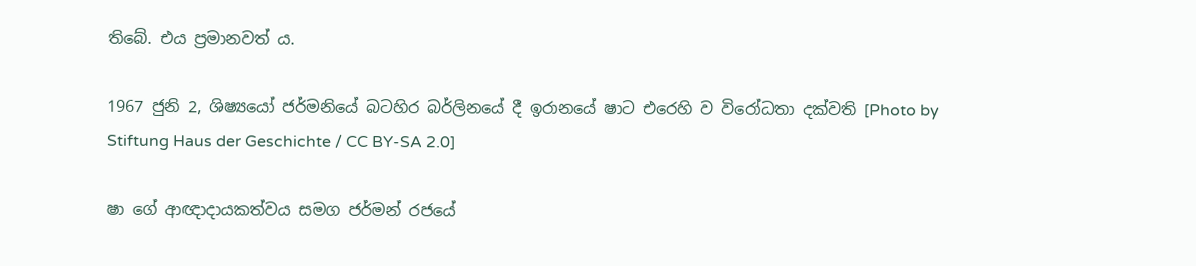තිබේ. එය ප්‍රමානවත් ය.

1967 ජුනි 2, ශිෂ්‍යයෝ ජර්මනියේ බටහිර බර්ලිනයේ දී ඉරානයේ ෂාට එරෙහි ව විරෝධතා දක්වති [Photo by Stiftung Haus der Geschichte / CC BY-SA 2.0]

ෂා ගේ ආඥාදායකත්වය සමග ජර්මන් රජයේ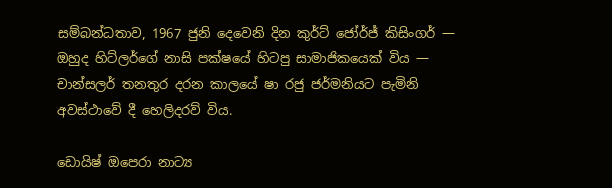සම්බන්ධතාව, 1967 ජුනි දෙවෙනි දින කුර්ට් ජෝර්ජ් කිසිංගර් — ඔහුද හිට්ලර්ගේ නාසි පක්ෂයේ හිටපු සාමාජිකයෙක් විය — චාන්සලර් තනතුර දරන කාලයේ ෂා රජු ජර්මනියට පැමිනි අවස්ථාවේ දී හෙලිදරව් විය.

ඩොයිෂ් ඔපෙරා නාට්‍ය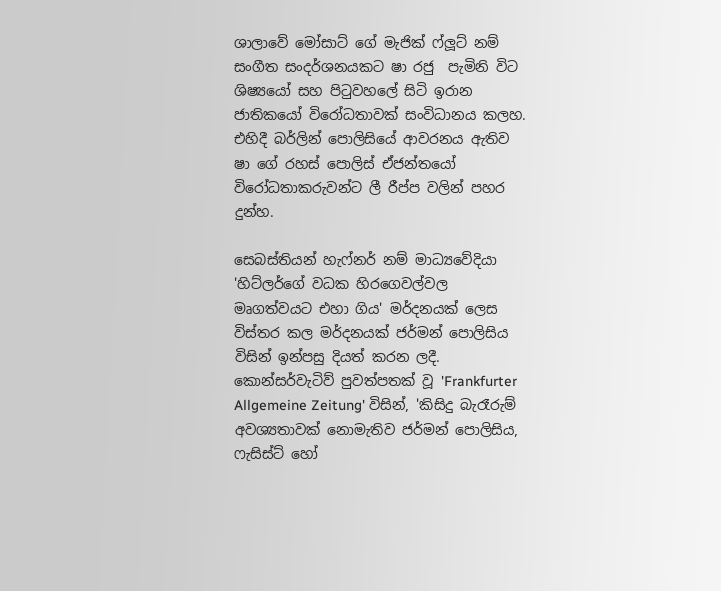ශාලාවේ මෝසාට් ගේ මැජික් ෆ්ලූට් නම් සංගීත සංදර්ශනයකට ෂා රජු  පැමිනි විට ශිෂ්‍යයෝ සහ පිටුවහලේ සිටි ඉරාන ජාතිකයෝ විරෝධතාවක් සංවිධානය කලහ. එහිදී බර්ලින් පොලිසියේ ආවරනය ඇතිව ෂා ගේ රහස් පොලිස් ඒජන්තයෝ විරෝධතාකරුවන්ට ලී රීප්ප වලින් පහර දුන්හ.

සෙබස්තියන් හැෆ්නර් නම් මාධ්‍යවේදියා 'හිට්ලර්ගේ වධක හිරගෙවල්වල මෘගත්වයට එහා ගිය' මර්දනයක් ලෙස විස්තර කල මර්දනයක් ජර්මන් පොලිසිය විසින් ඉන්පසු දියත් කරන ලදී. කොන්සර්වැටිව් පුවත්පතක් වූ 'Frankfurter Allgemeine Zeitung' විසින්, 'කිසිදු බැරෑරුම් අවශ්‍යතාවක් නොමැතිව ජර්මන් පොලිසිය, ෆැසිස්ට් හෝ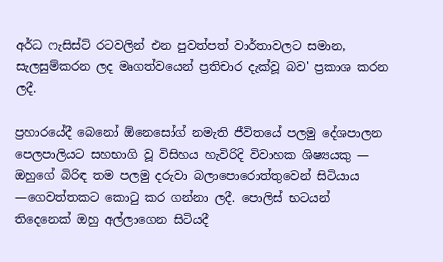අර්ධ ෆැසිස්ට් රටවලින් එන පුවත්පත් වාර්තාවලට සමාන, සැලසුම්කරන ලද මෘගත්වයෙන් ප්‍රතිචාර දැක්වූ බව' ප්‍රකාශ කරන ලදී.

ප්‍රහාරයේදී බෙනෝ ඕනෙසෝග් නමැති ජීවිතයේ පලමු දේශපාලන පෙලපාලියට සහභාගි වූ විසිහය හැවිරිදි විවාහක ශිෂ්‍යයකු — ඔහුගේ බිරිඳ තම පලමු දරුවා බලාපොරොත්තුවෙන් සිටියාය —ගෙවත්තකට කොටු කර ගන්නා ලදී. පොලිස් භටයන් තිදෙනෙක් ඔහු අල්ලාගෙන සිටියදී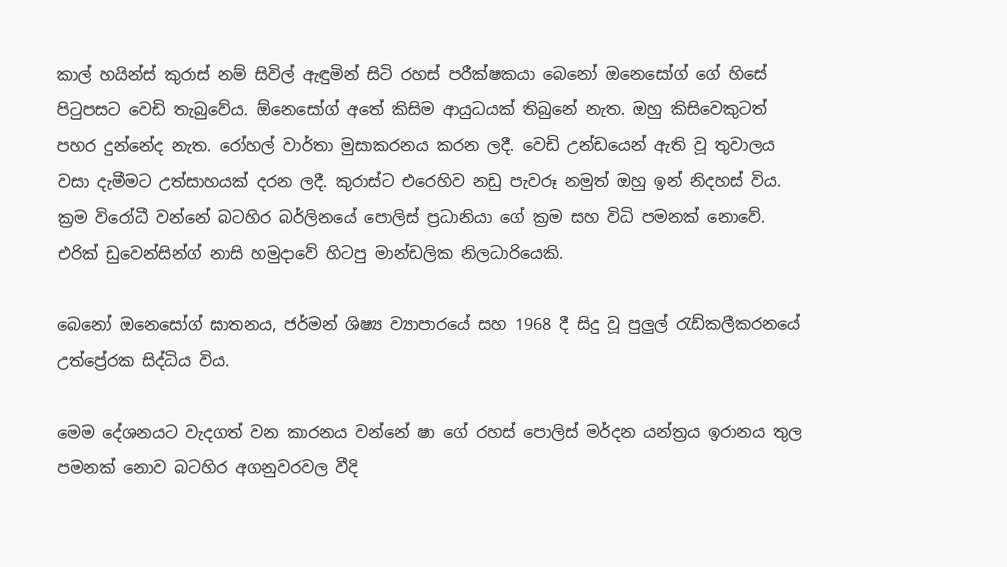කාල් හයින්ස් කුරාස් නම් සිවිල් ඇඳුමින් සිටි රහස් පරීක්ෂකයා බෙනෝ ඔනෙසෝග් ගේ හිසේ පිටුපසට වෙඩි තැබුවේය. ඕනෙසෝග් අතේ කිසිම ආයුධයක් තිබුනේ නැත. ඔහු කිසිවෙකුටත් පහර දුන්නේද නැත. රෝහල් වාර්තා මුසාකරනය කරන ලදී. වෙඩි උන්ඩයෙන් ඇති වූ තුවාලය වසා දැමීමට උත්සාහයක් දරන ලදී. කුරාස්ට එරෙහිව නඩු පැවරූ නමුත් ඔහු ඉන් නිදහස් විය. ක්‍රම විරෝධී වන්නේ බටහිර බර්ලිනයේ පොලිස් ප්‍රධානියා ගේ ක්‍රම සහ විධි පමනක් නොවේ. එරික් ඩුවෙන්සින්ග් නාසි හමුදාවේ හිටපු මාන්ඩලික නිලධාරියෙකි.

බෙනෝ ඔනෙසෝග් ඝාතනය, ජර්මන් ශිෂ්‍ය ව්‍යාපාරයේ සහ 1968 දී සිදු වූ පුලුල් රැඩ්කලීකරනයේ උත්ප්‍රේරක සිද්ධිය විය.

මෙම දේශනයට වැදගත් වන කාරනය වන්නේ ෂා ගේ රහස් පොලිස් මර්දන යන්ත්‍රය ඉරානය තුල පමනක් නොව බටහිර අගනුවරවල වීදි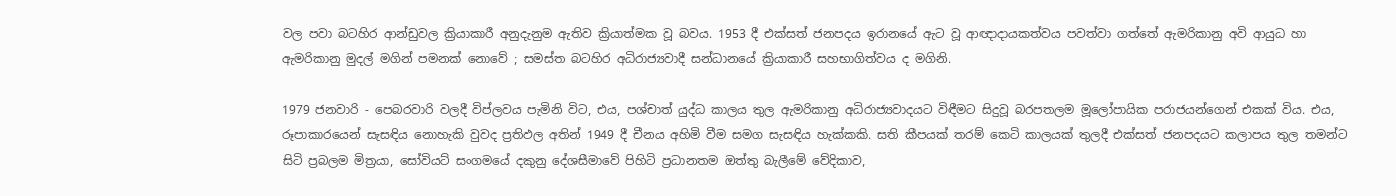වල පවා බටහිර ආන්ඩුවල ක්‍රියාකාරී අනුදැනුම ඇතිව ක්‍රියාත්මක වූ බවය. 1953 දී එක්සත් ජනපදය ඉරානයේ ඇට වූ ආඥාදායකත්වය පවත්වා ගත්තේ ඇමරිකානු අවි ආයුධ හා ඇමරිකානු මුදල් මගින් පමනක් නොවේ ; සමස්ත බටහිර අධිරාජ්‍යවාදී සන්ධානයේ ක්‍රියාකාරී සහභාගිත්වය ද මගිනි.

1979 ජනවාරි - පෙබරවාරි වලදී විප්ලවය පැමිනි විට, එය, පශ්චාත් යුද්ධ කාලය තුල ඇමරිකානු අධිරාජ්‍යවාදයට විඳීමට සිදුවූ බරපතලම මූලෝපායික පරාජයන්ගෙන් එකක් විය. එය, රූපාකාරයෙන් සැසඳිය නොහැකි වුවද ප්‍රතිඵල අතින් 1949 දී චීනය අහිමි වීම සමග සැසඳිය හැක්කකි. සති කීපයක් තරම් කෙටි කාලයක් තුලදී එක්සත් ජනපදයට කලාපය තුල තමන්ට සිටි ප්‍රබලම මිත්‍රයා, සෝවියට් සංගමයේ දකුනු දේශසීමාවේ පිහිටි ප්‍රධානතම ඔත්තු බැලීමේ වේදිකාව,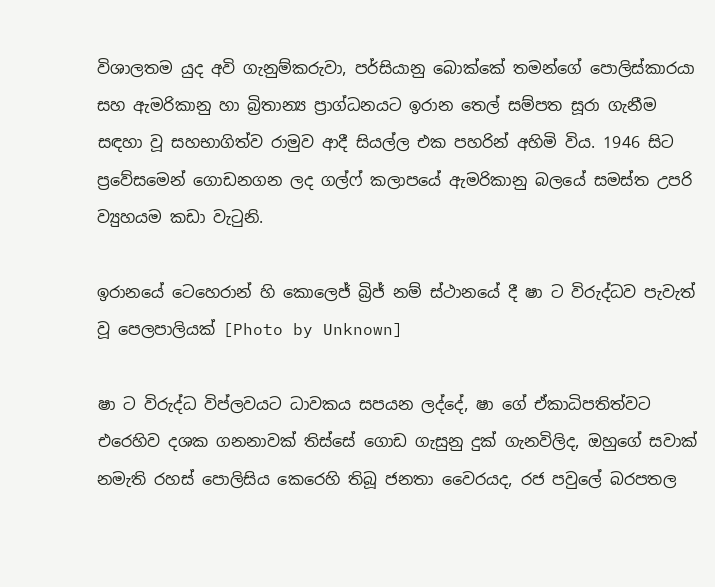විශාලතම යුද අවි ගැනුම්කරුවා, පර්සියානු බොක්කේ තමන්ගේ පොලිස්කාරයා සහ ඇමරිකානු හා බ්‍රිතාන්‍ය ප්‍රාග්ධනයට ඉරාන තෙල් සම්පත සූරා ගැනීම සඳහා වූ සහභාගිත්ව රාමුව ආදී සියල්ල එක පහරින් අහිමි විය. 1946 සිට ප්‍රවේසමෙන් ගොඩනගන ලද ගල්ෆ් කලාපයේ ඇමරිකානු බලයේ සමස්ත උපරි ව්‍යුහයම කඩා වැටුනි.

ඉරානයේ ටෙහෙරාන් හි කොලෙජ් බ්‍රිජ් නම් ස්ථානයේ දී ෂා ට විරුද්ධව පැවැත් වූ පෙලපාලියක් [Photo by Unknown]

ෂා ට විරුද්ධ විප්ලවයට ධාවකය සපයන ලද්දේ, ෂා ගේ ඒකාධිපතිත්වට එරෙහිව දශක ගනනාවක් තිස්සේ ගොඩ ගැසුනු දුක් ගැනවිලිද, ඔහුගේ සවාක් නමැති රහස් පොලිසිය කෙරෙහි තිබූ ජනතා වෛරයද, රජ පවුලේ බරපතල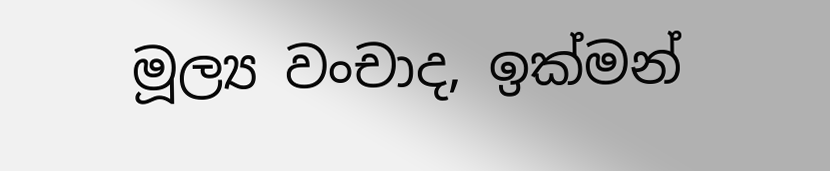මූල්‍ය වංචාද, ඉක්මන්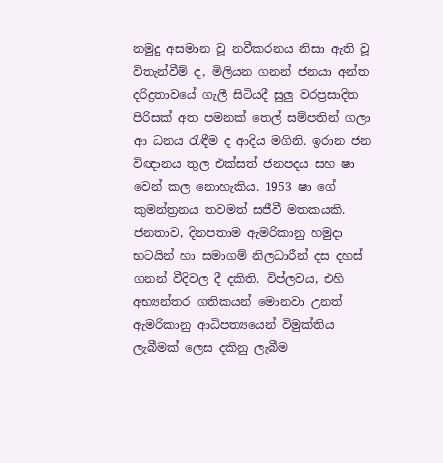නමුදු අසමාන වූ නවීකරනය නිසා ඇති වූ විතැන්වීම් ද, මිලියන ගනන් ජනයා අන්ත දරිද්‍රතාවයේ ගැලී සිටියදී සුලු වරප්‍රසාදිත පිරිසක් අත පමනක් තෙල් සම්පතින් ගලා ආ ධනය රැඳීම ද ආදිය මගිනි. ඉරාන ජන විඥානය තුල එක්සත් ජනපදය සහ ෂා වෙන් කල නොහැකිය. 1953 ෂා ගේ කුමන්ත්‍රනය තවමත් සජීවී මතකයකි. ජනතාව, දිනපතාම ඇමරිකානු හමුදා භටයින් හා සමාගම් නිලධාරීන් දස දහස් ගනන් වීදිවල දී දකිති. විප්ලවය, එහි අභ්‍යන්තර ගතිකයන් මොනවා උනත් ඇමරිකානු ආධිපත්‍යයෙන් විමුක්තිය ලැබීමක් ලෙස දකිනු ලැබීම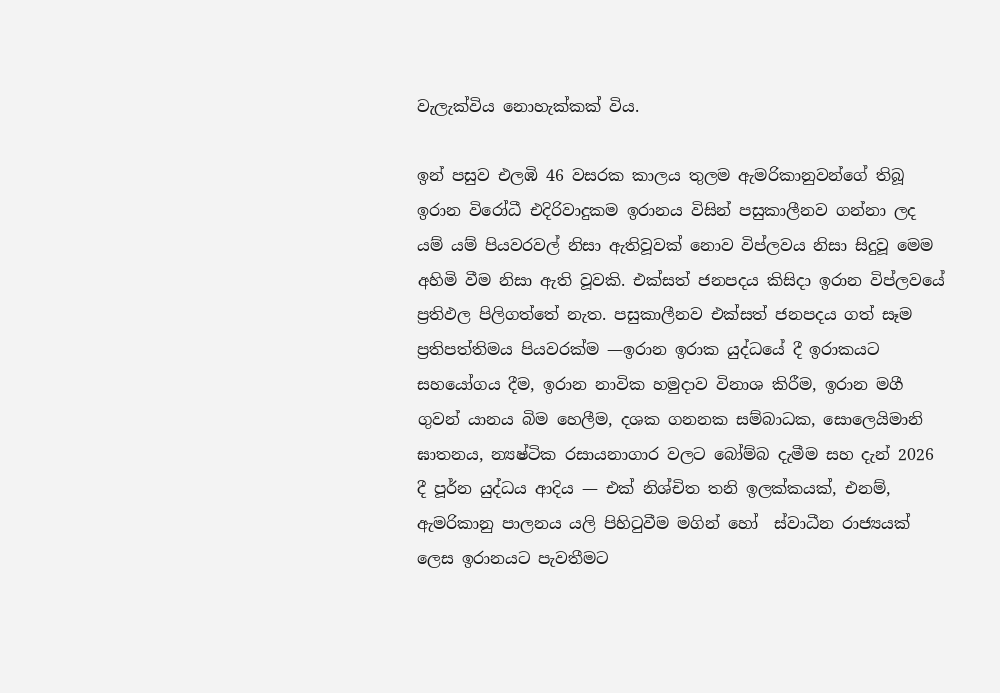වැලැක්විය නොහැක්කක් විය.

ඉන් පසුව එලඹි 46 වසරක කාලය තුලම ඇමරිකානුවන්ගේ තිබූ ඉරාන විරෝධී එදිරිවාදුකම ඉරානය විසින් පසුකාලීනව ගන්නා ලද යම් යම් පියවරවල් නිසා ඇතිවූවක් නොව විප්ලවය නිසා සිදුවූ මෙම අහිමි වීම නිසා ඇති වූවකි. එක්සත් ජනපදය කිසිදා ඉරාන විප්ලවයේ ප්‍රතිඵල පිලිගත්තේ නැත. පසුකාලීනව එක්සත් ජනපදය ගත් සෑම ප්‍රතිපත්තිමය පියවරක්ම —ඉරාන ඉරාක යුද්ධයේ දී ඉරාකයට සහයෝගය දීම, ඉරාන නාවික හමුදාව විනාශ කිරීම, ඉරාන මගී ගුවන් යානය බිම හෙලීම, දශක ගනනක සම්බාධක, සොලෙයිමානි ඝාතනය, න්‍යෂ්ටික රසායනාගාර වලට බෝම්බ දැමීම සහ දැන් 2026 දී පූර්න යුද්ධය ආදිය — එක් නිශ්චිත තනි ඉලක්කයක්, එනම්, ඇමරිකානු පාලනය යලි පිහිටුවීම මගින් හෝ  ස්වාධීන රාජ්‍යයක් ලෙස ඉරානයට පැවතීමට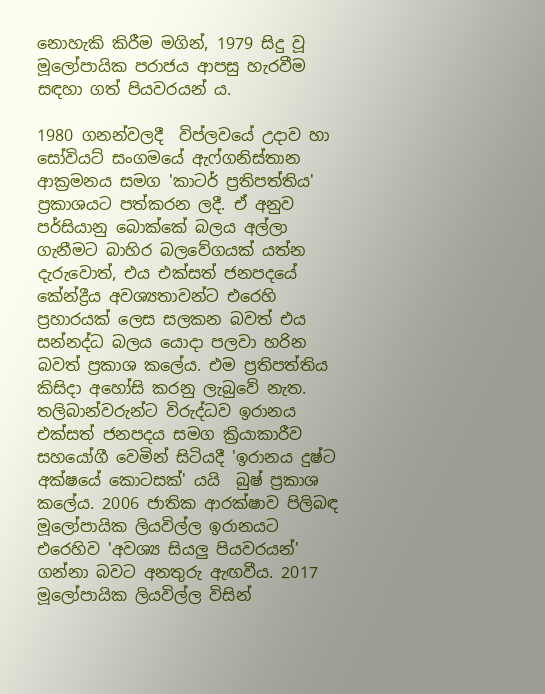නොහැකි කිරීම මගින්, 1979 සිදු වූ මූලෝපායික පරාජය ආපසු හැරවීම සඳහා ගත් පියවරයන්‍ ය.

1980 ගනන්වලදී  විප්ලවයේ උදාව හා සෝවියට් සංගමයේ ඇෆ්ගනිස්තාන ආක්‍රමනය සමග 'කාටර් ප්‍රතිපත්තිය' ප්‍රකාශයට පත්කරන ලදී. ඒ අනුව පර්සියානු බොක්කේ බලය අල්ලා ගැනීමට බාහිර බලවේගයක් යත්න දැරුවොත්, එය එක්සත් ජනපදයේ කේන්ද්‍රීය අවශ්‍යතාවන්ට එරෙහි ප්‍රහාරයක් ලෙස සලකන බවත් එය සන්නද්ධ බලය යොදා පලවා හරින බවත් ප්‍රකාශ කලේය. එම ප්‍රතිපත්තිය කිසිදා අහෝසි කරනු ලැබුවේ නැත. තලිබාන්වරුන්ට විරුද්ධව ඉරානය එක්සත් ජනපදය සමග ක්‍රියාකාරීව සහයෝගී වෙමින් සිටියදී 'ඉරානය දුෂ්ට අක්ෂයේ කොටසක්' යයි  බුෂ් ප්‍රකාශ කලේය. 2006 ජාතික ආරක්ෂාව පිලිබඳ මූලෝපායික ලියවිල්ල ඉරානයට එරෙහිව 'අවශ්‍ය සියලු පියවරයන්' ගන්නා බවට අනතුරු ඇඟවීය. 2017 මූලෝපායික ලියවිල්ල විසින්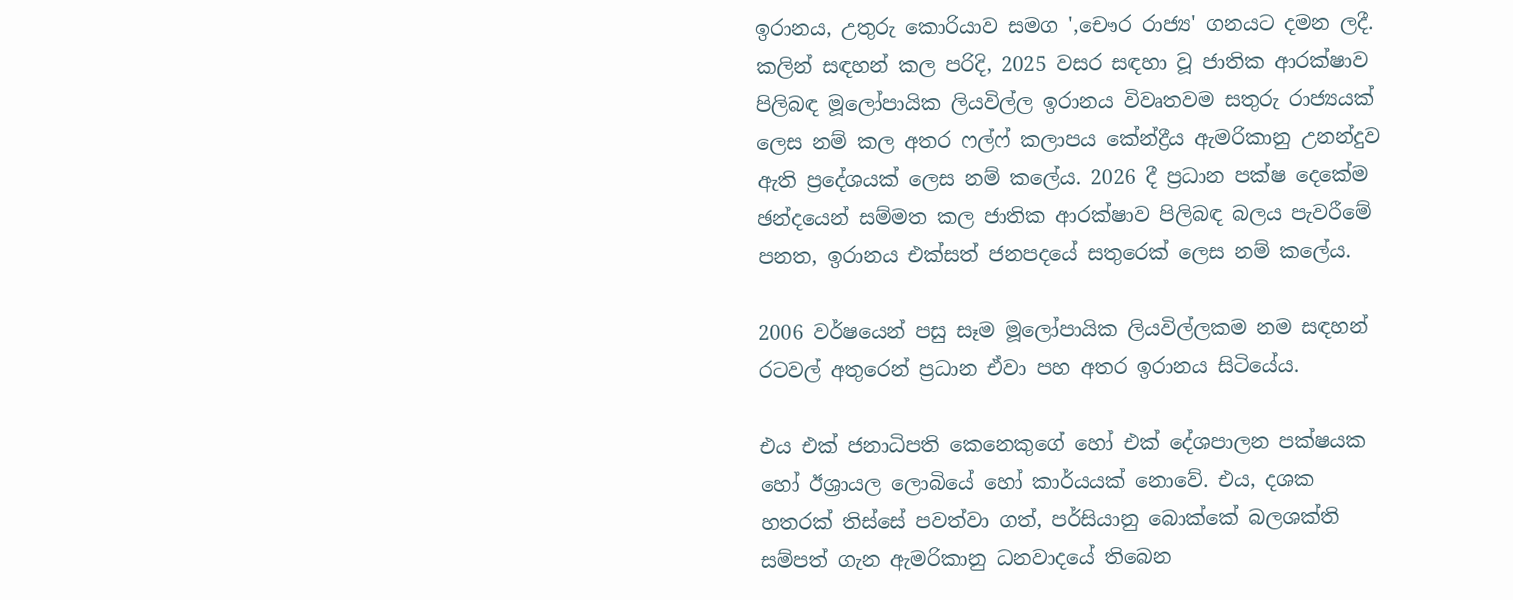ඉරානය, උතුරු කොරියාව සමග ',චෞර රාජ්‍ය' ගනයට දමන ලදී. කලින් සඳහන් කල පරිදි, 2025 වසර සඳහා වූ ජාතික ආරක්ෂාව පිලිබඳ මූලෝපායික ලියවිල්ල ඉරානය විවෘතවම සතුරු රාජ්‍යයක් ලෙස නම් කල අතර ෆල්ෆ් කලාපය කේන්ද්‍රීය ඇමරිකානු උනන්දුව ඇති ප්‍රදේශයක් ලෙස නම් කලේය. 2026 දී ප්‍රධාන පක්ෂ දෙකේම ඡන්දයෙන් සම්මත කල ජාතික ආරක්ෂාව පිලිබඳ බලය පැවරීමේ පනත, ඉරානය එක්සත් ජනපදයේ සතුරෙක් ලෙස නම් කලේය.

2006 වර්ෂයෙන් පසු සෑම මූලෝපායික ලියවිල්ලකම නම සඳහන් රටවල් අතුරෙන් ප්‍රධාන ඒවා පහ අතර ඉරානය සිටියේය.

එය එක් ජනාධිපති කෙනෙකුගේ හෝ එක් දේශපාලන පක්ෂයක හෝ ඊශ්‍රායල ලොබියේ හෝ කාර්යයක් නොවේ. එය, දශක හතරක් තිස්සේ පවත්වා ගත්, පර්සියානු බොක්කේ බලශක්ති සම්පත් ගැන ඇමරිකානු ධනවාදයේ තිබෙන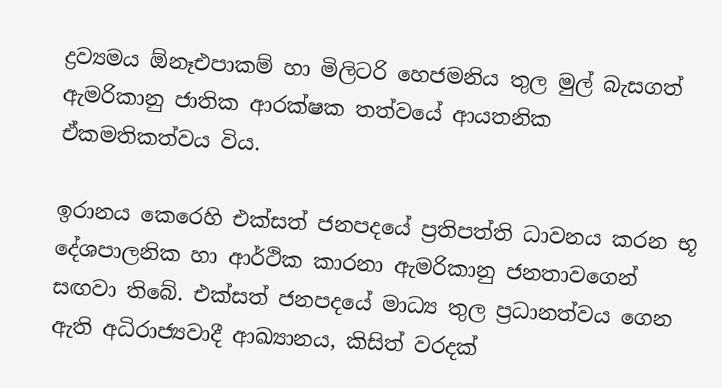ද්‍රව්‍යමය ඕනෑඑපාකම් හා මිලිටරි හෙජමනිය තුල මුල් බැසගත් ඇමරිකානු ජාතික ආරක්ෂක තත්වයේ ආයතනික ඒකමතිකත්වය විය.

ඉරානය කෙරෙහි එක්සත් ජනපදයේ ප්‍රතිපත්ති ධාවනය කරන භූ දේශපාලනික හා ආර්ථික කාරනා ඇමරිකානු ජනතාවගෙන් සඟවා තිබේ. එක්සත් ජනපදයේ මාධ්‍ය තුල ප්‍රධානත්වය ගෙන ඇති අධිරාජ්‍යවාදී ආඛ්‍යානය, කිසිත් වරදක්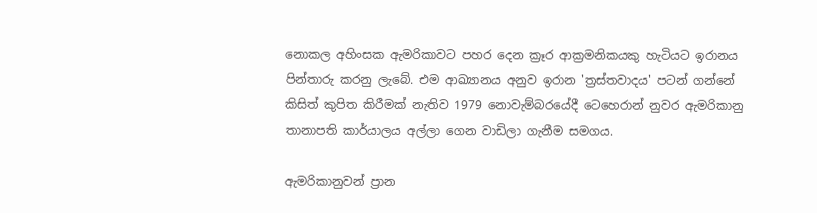නොකල අහිංසක ඇමරිකාවට පහර දෙන ක්‍රෑර ආක්‍රමනිකයකු හැටියට ඉරානය පින්තාරු කරනු ලැබේ. එම ආඛ්‍යානය අනුව ඉරාන 'ත්‍රස්තවාදය' පටන් ගන්නේ කිසිත් කුපිත කිරීමක් නැතිව 1979 නොවැම්බරයේදී ටෙහෙරාන් නුවර ඇමරිකානු තානාපති කාර්යාලය අල්ලා ගෙන වාඩිලා ගැනීම සමගය.

ඇමරිකානුවන් ප්‍රාන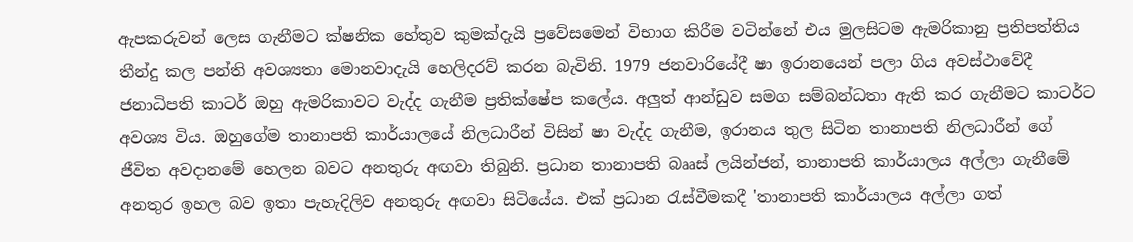ඇපකරුවන් ලෙස ගැනීමට ක්ෂනික හේතුව කුමක්දැයි ප්‍රවේසමෙන් විභාග කිරීම වටින්නේ එය මුලසිටම ඇමරිකානු ප්‍රතිපත්තිය තීන්දු කල පන්ති අවශ්‍යතා මොනවාදැයි හෙලිදරව් කරන බැවිනි. 1979 ජනවාරියේදී ෂා ඉරානයෙන් පලා ගිය අවස්ථාවේදී ජනාධිපති කාටර් ඔහු ඇමරිකාවට වැද්ද ගැනීම ප්‍රතික්ෂේප කලේය. අලුත් ආන්ඩුව සමග සම්බන්ධතා ඇති කර ගැනීමට කාටර්ට අවශ්‍ය විය. ඔහුගේම තානාපති කාර්යාලයේ නිලධාරීන් විසින් ෂා වැද්ද ගැනීම, ඉරානය තුල සිටින තානාපති නිලධාරීන් ගේ ජීවිත අවදානමේ හෙලන බවට අනතුරු අඟවා තිබුනි. ප්‍රධාන තානාපති බෲස් ලයින්ජන්, තානාපති කාර්යාලය අල්ලා ගැනීමේ අනතුර ඉහල බව ඉතා පැහැදිලිව අනතුරු අඟවා සිටියේය. එක් ප්‍රධාන රැස්වීමකදී 'තානාපති කාර්යාලය අල්ලා ගත්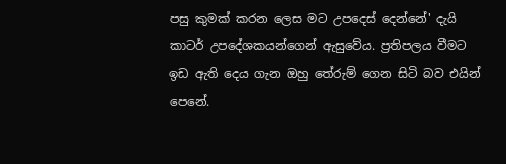පසු කුමක් කරන ලෙස මට උපදෙස් දෙන්නේ' දැයි කාටර් උපදේශකයන්ගෙන් ඇසුවේය. ප්‍රතිපලය වීමට ඉඩ ඇති දෙය ගැන ඔහු තේරුම් ගෙන සිටි බව එයින් පෙනේ.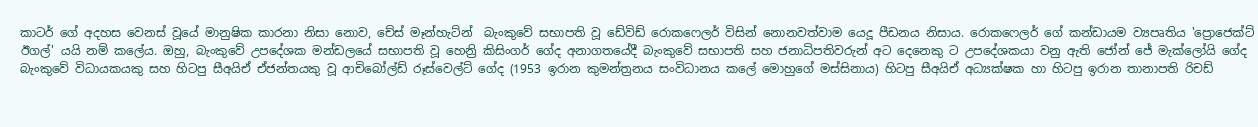කාටර් ගේ අදහස වෙනස් වූයේ මානුෂික කාරනා නිසා නොව, චේස් මෑන්හැට්න්  බැංකුවේ සභාපති වූ ඩේවිඩ් රොකෆෙලර් විසින් නොනවත්වාම යෙදූ පීඩනය නිසාය. රොකෆෙලර් ගේ කන්ඩායම ව්‍යපෘතිය 'ප්‍රොජෙක්ට් ඊගල්' යයි නම් කලේය. ඔහු, බැංකුවේ උපදේශක මන්ඩලයේ සභාපති වූ හෙන්‍රි කිසිංගර් ගේද අනාගතයේදී බැංකුවේ සභාපති සහ ජනාධිපතිවරුන් අට දෙනෙකු ට උපදේශකයා වනු ඇති ජෝන් ජේ මැක්ලෝයි ගේද බැංකුවේ විධායකයකු සහ හිටපු සීඅයිඒ ඒජන්තයකු වූ ආචිබෝල්ඩ් රූස්වෙල්ට් ගේද (1953 ඉරාන කුමන්ත්‍රනය සංවිධානය කලේ මොහුගේ මස්සිනාය) හිටපු සීඅයිඒ අධ්‍යක්ෂක හා හිටපු ඉරාන තානාපති රිචඩ්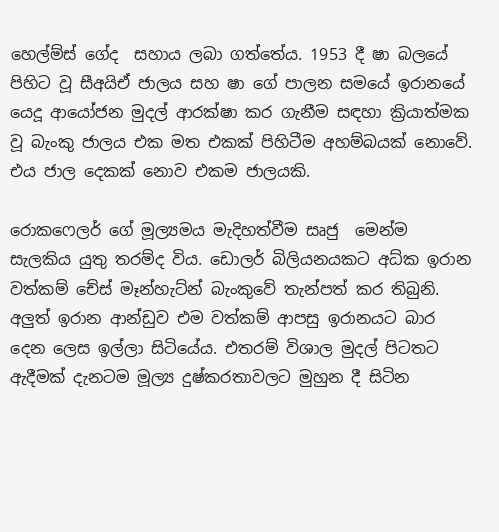හෙල්ම්ස් ගේද  සහාය ලබා ගත්තේය. 1953 දී ෂා බලයේ පිහිට වූ සීඅයිඒ ජාලය සහ ෂා ගේ පාලන සමයේ ඉරානයේ යෙදූ ආයෝජන මුදල් ආරක්ෂා කර ගැනීම සඳහා ක්‍රියාත්මක වූ බැංකු ජාලය එක මත එකක් පිහිටීම අහම්බයක් නොවේ. එය ජාල දෙකක් නොව එකම ජාලයකි.

රොකෆෙලර් ගේ මූල්‍යමය මැදිහත්වීම සෘජු  මෙන්ම සැලකිය යුතු තරම්ද විය. ඩොලර් බිලියනයකට අධ්ක ඉරාන වත්කම් චේස් මෑන්හැට්න් බැංකුවේ තැන්පත් කර තිබුනි. අලුත් ඉරාන ආන්ඩුව එම වත්කම් ආපසු ඉරානයට බාර දෙන ලෙස ඉල්ලා සිටියේය. එතරම් විශාල මුදල් පිටතට ඇදීමක් දැනටම මූල්‍ය දුෂ්කරතාවලට මුහුන දී සිටින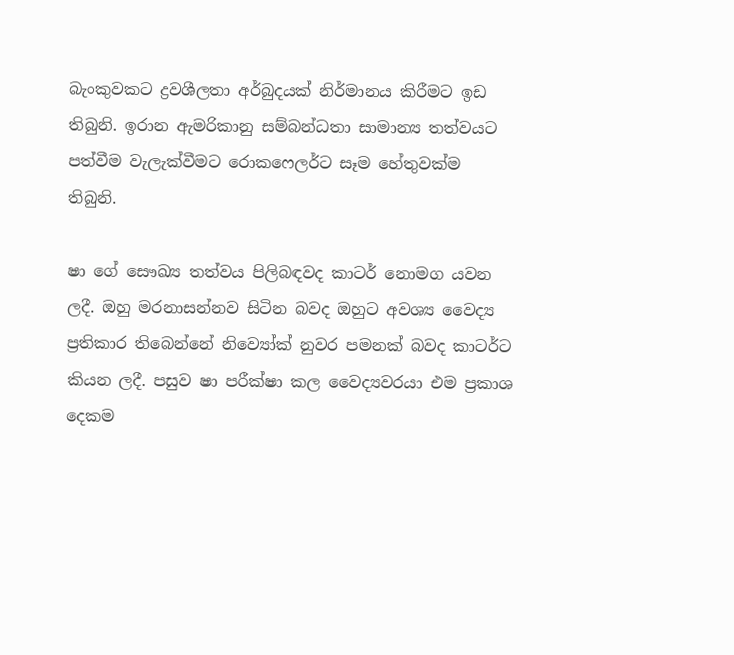බැංකුවකට ද්‍රවශීලතා අර්බුදයක් නිර්මානය කිරීමට ඉඩ තිබුනි. ඉරාන ඇමරිකානු සම්බන්ධතා සාමාන්‍ය තත්වයට පත්වීම වැලැක්වීමට රොකෆෙලර්ට සෑම හේතුවක්ම තිබුනි.

ෂා ගේ සෞඛ්‍ය තත්වය පිලිබඳවද කාටර් නොමග යවන ලදී. ඔහු මරනාසන්නව සිටින බවද ඔහුට අවශ්‍ය වෛද්‍ය ප්‍රතිකාර තිබෙන්නේ නිව්‍යෝක් නුවර පමනක් බවද කාටර්ට කියන ලදී. පසුව ෂා පරීක්ෂා කල වෛද්‍යවරයා එම ප්‍රකාශ දෙකම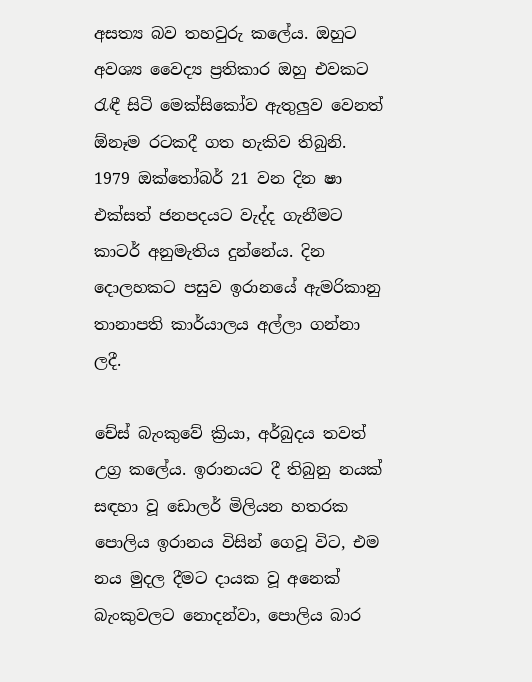අසත්‍ය බව තහවුරු කලේය. ඔහුට අවශ්‍ය වෛද්‍ය ප්‍රතිකාර ඔහු එවකට රැඳී සිටි මෙක්සිකෝව ඇතුලුව වෙනත් ඕනෑම රටකදී ගත හැකිව තිබුනි. 1979 ඔක්තෝබර් 21 වන දින ෂා එක්සත් ජනපදයට වැද්ද ගැනීමට කාටර් අනුමැතිය දුන්නේය. දින දොලහකට පසුව ඉරානයේ ඇමරිකානු තානාපති කාර්යාලය අල්ලා ගන්නා ලදී.

චේස් බැංකුවේ ක්‍රියා, අර්බුදය තවත් උග්‍ර කලේය. ඉරානයට දී තිබුනු නයක් සඳහා වූ ඩොලර් මිලියන හතරක පොලිය ඉරානය විසින් ගෙවූ විට, එම නය මුදල දීමට දායක වූ අනෙක් බැංකුවලට නොදන්වා, පොලිය බාර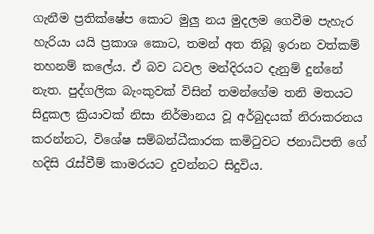ගැනීම ප්‍රතික්ෂේප කොට මුලු නය මුදලම ගෙවීම පැහැර හැරියා යයි ප්‍රකාශ කොට, තමන් අත තිබූ ඉරාන වත්කම් තහනම් කලේය. ඒ බව ධවල මන්දිරයට දැනුම් දුන්නේ නැත. පුද්ගලික බැංකුවක් විසින් තමන්ගේම තනි මතයට සිදුකල ක්‍රියාවක් නිසා නිර්මානය වූ අර්බුදයක් නිරාකරනය කරන්නට, විශේෂ සම්බන්ධීකාරක කමිටුවට ජනාධිපති ගේ හදිසි රැස්වීම් කාමරයට දුවන්නට සිදුවිය.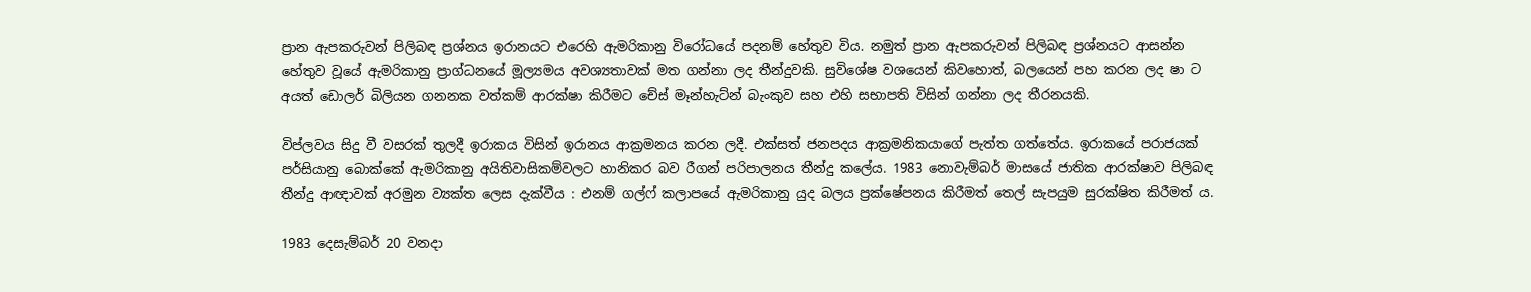ප්‍රාන ඇපකරුවන් පිලිබඳ ප්‍රශ්නය ඉරානයට එරෙහි ඇමරිකානු විරෝධයේ පදනම් හේතුව විය. නමුත් ප්‍රාන ඇපකරුවන් පිලිබඳ ප්‍රශ්නයට ආසන්න හේතුව වූයේ ඇමරිකානු ප්‍රාග්ධනයේ මූල්‍යමය අවශ්‍යතාවක් මත ගන්නා ලද තීන්දුවකි. සුවිශේෂ වශයෙන් කිවහොත්, බලයෙන් පහ කරන ලද ෂා ට අයත් ඩොලර් බිලියන ගනනක වත්කම් ආරක්ෂා කිරීමට චේස් මෑන්හැට්න් බැංකුව සහ එහි සභාපති විසින් ගන්නා ලද තීරනයකි.

විප්ලවය සිදු වී වසරක් තුලදී ඉරාකය විසින් ඉරානය ආක්‍රමනය කරන ලදී. එක්සත් ජනපදය ආක්‍රමනිකයාගේ පැත්ත ගත්තේය. ඉරාකයේ පරාජයක් පර්සියානු බොක්කේ ඇමරිකානු අයිතිවාසිකම්වලට හානිකර බව රීගන් පරිපාලනය තීන්දු කලේය. 1983 නොවැම්බර් මාසයේ ජාතික ආරක්ෂාව පිලිබඳ තීන්දු ආඥාවක් අරමුන ව්‍යක්ත ලෙස දැක්වීය : එනම් ගල්ෆ් කලාපයේ ඇමරිකානු යුද බලය ප්‍රක්ෂේපනය කිරීමත් තෙල් සැපයුම සුරක්ෂිත කිරීමත්‍ ය.

1983 දෙසැම්බර් 20 වනදා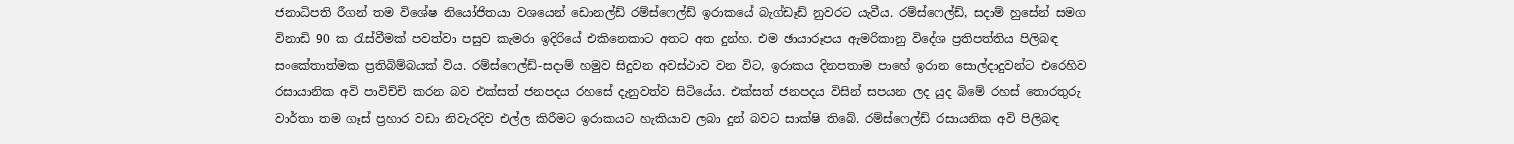ජනාධිපති රීගන් තම විශේෂ නියෝජිතයා වශයෙන් ඩොනල්ඩ් රම්ස්ෆෙල්ඩ් ඉරාකයේ බැග්ඩෑඩ් නුවරට යැවීය. රම්ස්ෆෙල්ඩ්, සදාම් හුසේන් සමග විනාඩි 90 ක රැස්වීමක් පවත්වා පසුව කැමරා ඉදිරියේ එකිනෙකාට අතට අත දුන්හ. එම ඡායාරූපය ඇමරිකානු විදේශ ප්‍රතිපත්තිය පිලිබඳ සංකේතාත්මක ප්‍රතිබිම්බයක් විය. රම්ස්ෆෙල්ඩ්-සදාම් හමුව සිදුවන අවස්ථාව වන විට, ඉරාකය දිනපතාම පාහේ ඉරාන සොල්දාදුවන්ට එරෙහිව රසායානික අවි පාවිච්චි කරන බව එක්සත් ජනපදය රහසේ දැනුවත්ව සිටියේය. එක්සත් ජනපදය විසින් සපයන ලද යුද බිමේ රහස් තොරතුරු වාර්තා තම ගෑස් ප්‍රහාර වඩා නිවැරදිව එල්ල කිරීමට ඉරාකයට හැකියාව ලබා දුන් බවට සාක්ෂි තිබේ. රම්ස්ෆෙල්ඩ් රසායනික අවි පිලිබඳ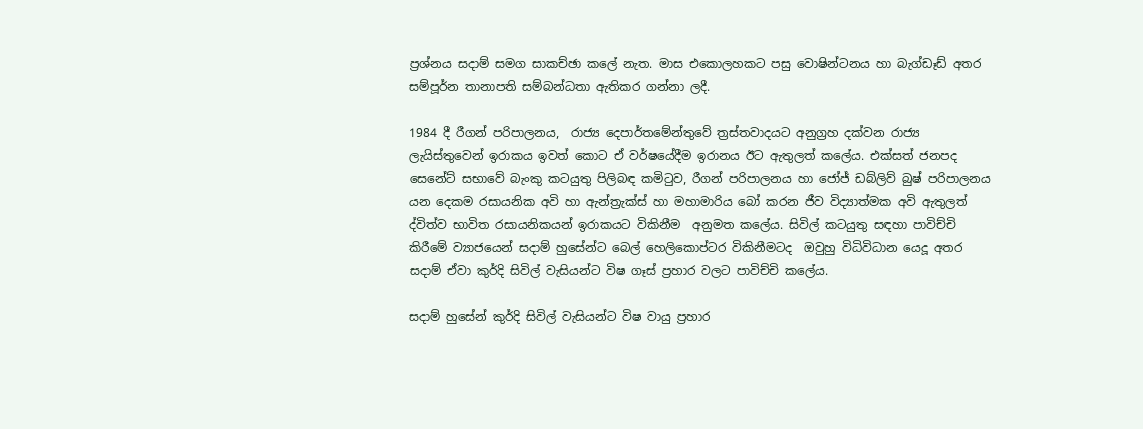ප්‍රශ්නය සදාම් සමග සාකච්ඡා කලේ නැත. මාස එකොලහකට පසු වොෂින්ටනය හා බැග්ඩෑඩ් අතර සම්පූර්න තානාපති සම්බන්ධතා ඇතිකර ගන්නා ලදී.

1984 දී රීගන් පරිපාලනය,  රාජ්‍ය දෙපාර්තමේන්තුවේ ත්‍රස්තවාදයට අනුග්‍රහ දක්වන රාජ්‍ය ලැයිස්තුවෙන් ඉරාකය ඉවත් කොට ඒ වර්ෂයේදීම ඉරානය ඊට ඇතුලත් කලේය. එක්සත් ජනපද සෙනේට් සභාවේ බැංකු කටයුතු පිලිබඳ කමිටුව, රීගන් පරිපාලනය හා ජෝජ් ඩබ්ලිව් බුෂ් පරිපාලනය යන දෙකම රසායනික අවි හා ඇන්ත්‍රැක්ස් හා මහාමාරිය බෝ කරන ජීව විද්‍යාත්මක අවි ඇතුලත් ද්විත්ව භාවිත රසායනිකයන් ඉරාකයට විකිනීම  අනුමත කලේය. සිවිල් කටයුතු සඳහා පාවිච්චි කිරීමේ ව්‍යාජයෙන් සදාම් හුසේන්ට බෙල් හෙලිකොප්ටර විකිනීමටද  ඔවුහු විධිවිධාන යෙදූ අතර සදාම් ඒවා කුර්දි සිවිල් වැසියන්ට විෂ ගෑස් ප්‍රහාර වලට පාවිච්චි කලේය.

සදාම් හුසේන් කුර්දි සිවිල් වැසියන්ට විෂ වායු ප්‍රහාර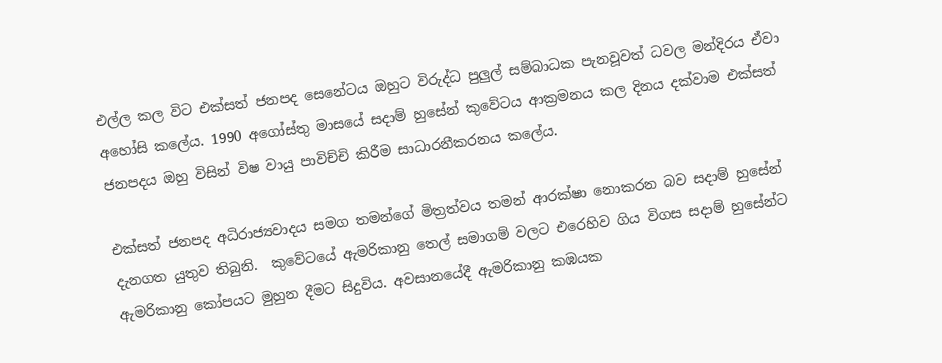එල්ල කල විට එක්සත් ජනපද සෙනේටය ඔහුට විරුද්ධ පුලුල් සම්බාධක පැනවූවත් ධවල මන්දිරය ඒවා අහෝසි කලේය. 1990 අගෝස්තු මාසයේ සදාම් හුසේන් කුවේටය ආක්‍රමනය කල දිනය දක්වාම එක්සත් ජනපදය ඔහු විසින් විෂ වායු පාවිච්චි කිරීම සාධාරනීකරනය කලේය.

එක්සත් ජනපද අධිරාජ්‍යවාදය සමග තමන්ගේ මිත්‍රත්වය තමන් ආරක්ෂා නොකරන බව සදාම් හුසේන් දැනගත යුතුව තිබුනි.  කුවේටයේ ඇමරිකානු තෙල් සමාගම් වලට එරෙහිව ගිය විගස සදාම් හුසේන්ට ඇමරිකානු කෝපයට මුහුන දීමට සිදුවිය. අවසානයේදී ඇමරිකානු කඹයක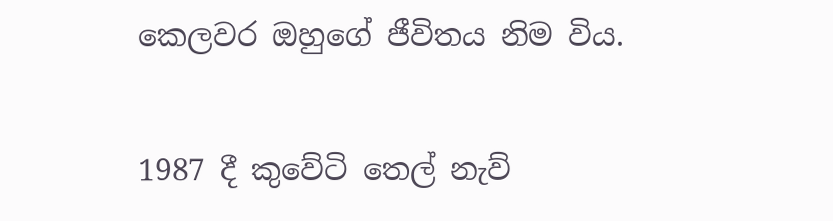කෙලවර ඔහුගේ ජීවිතය නිම විය.

1987 දී කුවේටි තෙල් නැව්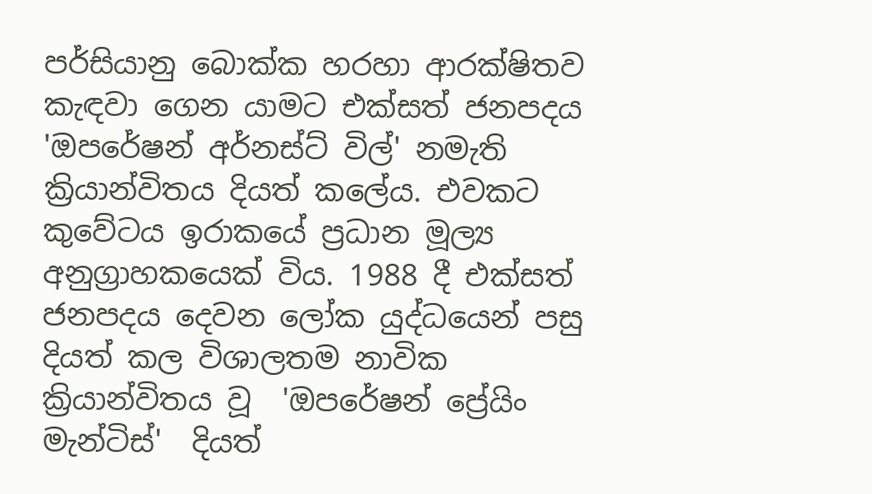පර්සියානු බොක්ක හරහා ආරක්ෂිතව කැඳවා ගෙන යාමට එක්සත් ජනපදය 'ඔපරේෂන් අර්නස්ට් විල්' නමැති ක්‍රියාන්විතය දියත් කලේය. එවකට කුවේටය ඉරාකයේ ප්‍රධාන මූල්‍ය අනුග්‍රාහකයෙක් විය. 1988 දී එක්සත් ජනපදය දෙවන ලෝක යුද්ධයෙන් පසු දියත් කල විශාලතම නාවික ක්‍රියාන්විතය වූ  'ඔපරේෂන් ප්‍රේයිං මැන්ටිස්'  දියත්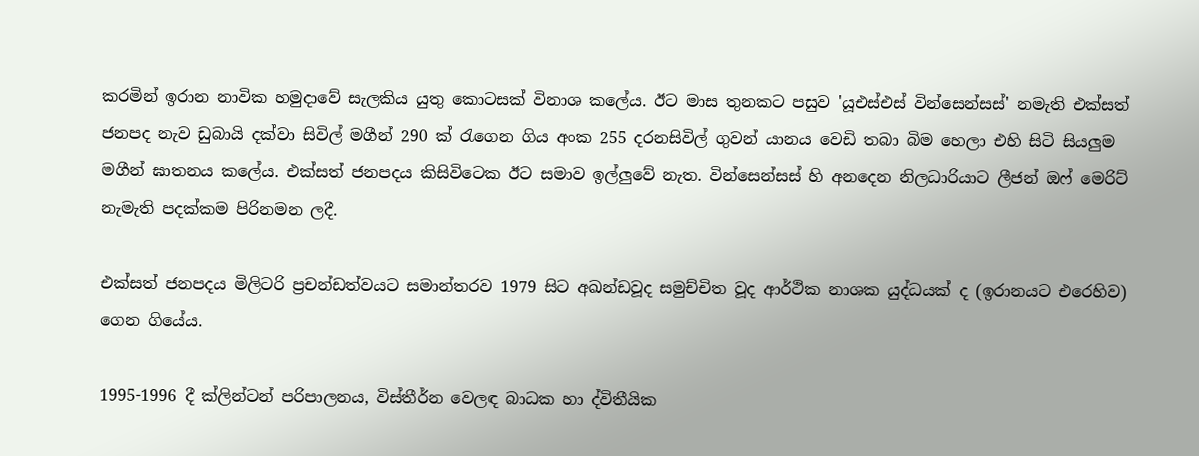කරමින් ඉරාන නාවික හමුදාවේ සැලකිය යුතු කොටසක් විනාශ කලේය. ඊට මාස තුනකට පසුව 'යූඑස්එස් වින්සෙන්සස්' නමැති එක්සත් ජනපද නැව ඩුබායි දක්වා සිවිල් මගීන් 290 ක් රැගෙන ගිය අංක 255 දරනසිවිල් ගුවන් යානය වෙඩි තබා බිම හෙලා එහි සිටි සියලුම මගීන් ඝාතනය කලේය. එක්සත් ජනපදය කිසිවිටෙක ඊට සමාව ඉල්ලුවේ නැත. වින්සෙන්සස් හි අනදෙන නිලධාරියාට ලීජන් ඔෆ් මෙරිට් නැමැති පදක්කම පිරිනමන ලදී.

එක්සත් ජනපදය මිලිටරි ප්‍රචන්ඩත්වයට සමාන්තරව 1979 සිට අඛන්ඩවූද සමුච්චිත වූද ආර්ථික නාශක යුද්ධයක් ද (ඉරානයට එරෙහිව) ගෙන ගියේය.

1995-1996 දී ක්ලින්ටන් පරිපාලනය, විස්තීර්න වෙලඳ බාධක හා ද්විතීයික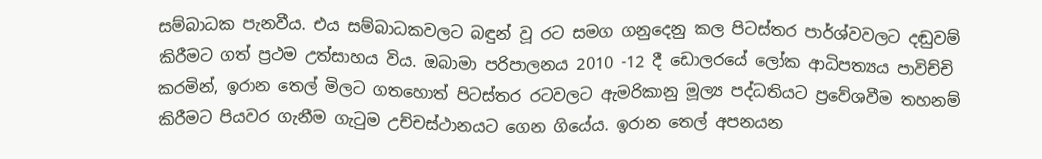සම්බාධක පැනවීය. එය සම්බාධකවලට බඳුන් වූ රට සමග ගනුදෙනු කල පිටස්තර පාර්ශ්වවලට දඬුවම් කිරීමට ගත් ප්‍රථම උත්සාහය විය. ඔබාමා පරිපාලනය 2010 -12 දී ඩොලරයේ ලෝක ආධිපත්‍යය පාවිච්චි කරමින්, ඉරාන තෙල් මිලට ගතහොත් පිටස්තර රටවලට ඇමරිකානු මූල්‍ය පද්ධතියට ප්‍රවේශවීම තහනම් කිරීමට පියවර ගැනීම ගැටුම උච්චස්ථානයට ගෙන ගියේය. ඉරාන තෙල් අපනයන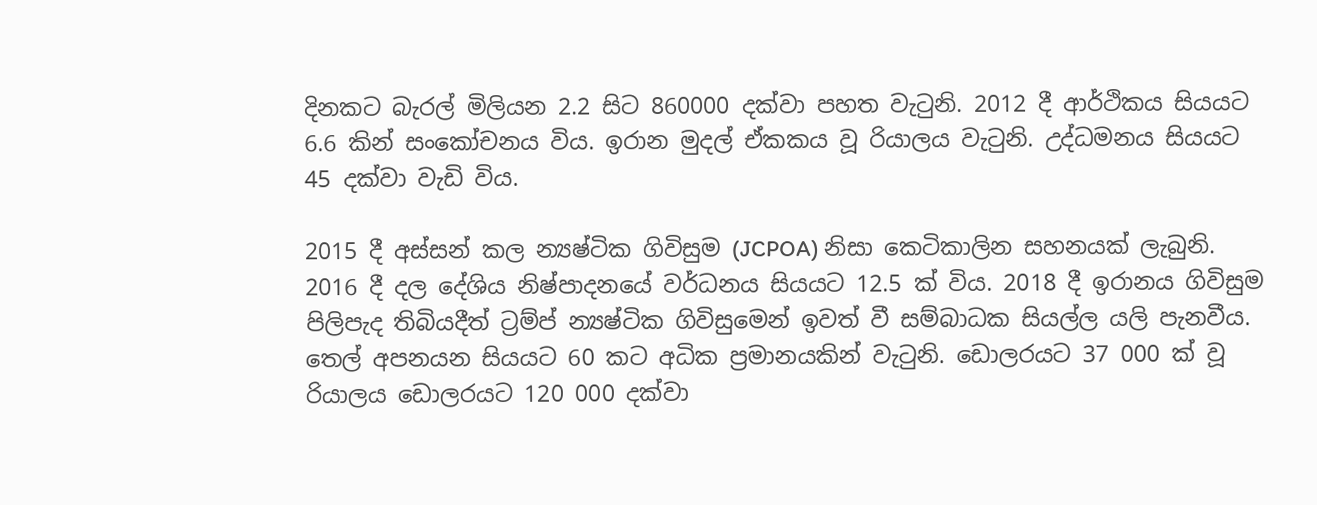දිනකට බැරල් මිලියන 2.2 සිට 860000 දක්වා පහත වැටුනි. 2012 දී ආර්ථිකය සියයට 6.6 කින් සංකෝචනය විය. ඉරාන මුදල් ඒකකය වූ රියාලය වැටුනි. උද්ධමනය සියයට 45 දක්වා වැඩි විය.

2015 දී අස්සන් කල න්‍යෂ්ටික ගිවිසුම (JCPOA) නිසා කෙටිකාලින සහනයක් ලැබුනි. 2016 දී දල දේශිය නිෂ්පාදනයේ වර්ධනය සියයට 12.5 ක් විය. 2018 දී ඉරානය ගිවිසුම පිලිපැද තිබියදීත් ට්‍රම්ප් න්‍යෂ්ටික ගිවිසුමෙන් ඉවත් වී සම්බාධක සියල්ල යලි පැනවීය. තෙල් අපනයන සියයට 60 කට අධික ප්‍රමානයකින් වැටුනි. ඩොලරයට 37 000 ක් වූ රියාලය ඩොලරයට 120 000 දක්වා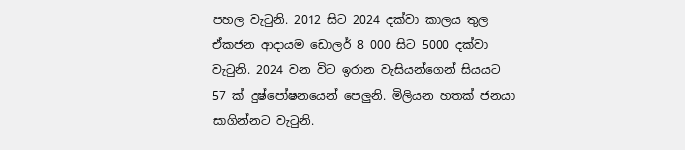පහල වැටුනි. 2012 සිට 2024 දක්වා කාලය තුල ඒකජන ආදායම ඩොලර් 8 000 සිට 5000 දක්වා වැටුනි. 2024 වන විට ඉරාන වැසියන්ගෙන් සියයට 57 ක් දුෂ්පෝෂනයෙන් පෙලුනි. මිලියන හතක් ජනයා සාගින්නට වැටුනි.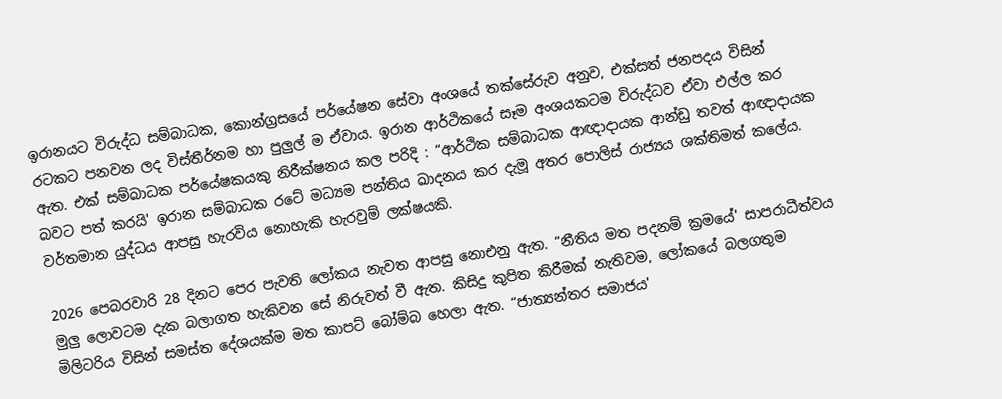ඉරානයට විරුද්ධ සම්බාධක, කොන්ග්‍රසයේ පර්යේෂන සේවා අංශයේ තක්සේරුව අනුව, එක්සත් ජනපදය විසින් රටකට පනවන ලද විස්තීර්නම හා පුලුල් ම ඒවාය. ඉරාන ආර්ථිකයේ සෑම අංශයකටම විරුද්ධව ඒවා එල්ල කර ඇත. එක් සම්බාධක පර්යේෂකයකු නිරීක්ෂනය කල පරිදි : “ආර්ථික සම්බාධක ආඥාදායක ආන්ඩු තවත් ආඥාදායක බවට පත් කරයි' ඉරාන සම්බාධක රටේ මධ්‍යම පන්තිය ඛාදනය කර දැමූ අතර පොලිස් රාජ්‍යය ශක්තිමත් කලේය. වර්තමාන යුද්ධය ආපසු හැරවිය නොහැකි හැරවුම් ලක්ෂයකි.

2026 පෙබරවාරි 28 දිනට පෙර පැවති ලෝකය නැවත ආපසු නොඑනු ඇත. “නීතිය මත පදනම් ක්‍රමයේ' සාපරාධීත්වය මුලු ලොවටම දැක බලාගත හැකිවන සේ නිරුවත් වී ඇත. කිසිදු කුපිත කිරීමක් නැතිවම, ලෝකයේ බලගතුම මිලිටරිය විසින් සමස්ත දේශයක්ම මත කාපට් බෝම්බ හෙලා ඇත. “ජාත්‍යන්තර සමාජය'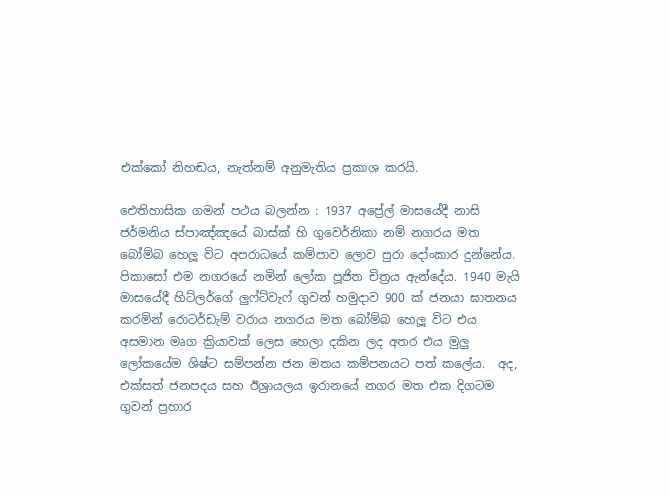එක්කෝ නිහඬය, නැත්නම් අනුමැතිය ප්‍රකාශ කරයි.

ඓතිහාසික ගමන් පථය බලන්න : 1937 අප්‍රේල් මාසයේදී නාසි ජර්මනිය ස්පාඤ්ඤයේ බාස්ක් හි ගුවෙර්නිකා නම් නගරය මත බෝම්බ හෙලූ විට අපරාධයේ කම්පාව ලොව පුරා දෝංකාර දුන්නේය. පිකාසෝ එම නගරයේ නමින් ලෝක පූජිත චිත්‍රය ඇන්දේය. 1940 මැයි මාසයේදී හිට්ලර්ගේ ලුෆ්ට්වැෆ් ගුවන් හමුදාව 900 ක් ජනයා ඝාතනය කරමින් රොටර්ඩැම් වරාය නගරය මත බෝම්බ හෙලූ විට එය අසමාන මෘග ක්‍රියාවක් ලෙස හෙලා දකින ලද අතර එය මුලු ලෝකයේම ශිෂ්ට සම්පන්න ජන මතය කම්පනයට පත් කලේය.  අද, එක්සත් ජනපදය සහ ඊශ්‍රායලය ඉරානයේ නගර මත එක දිගටම ගුවන් ප්‍රහාර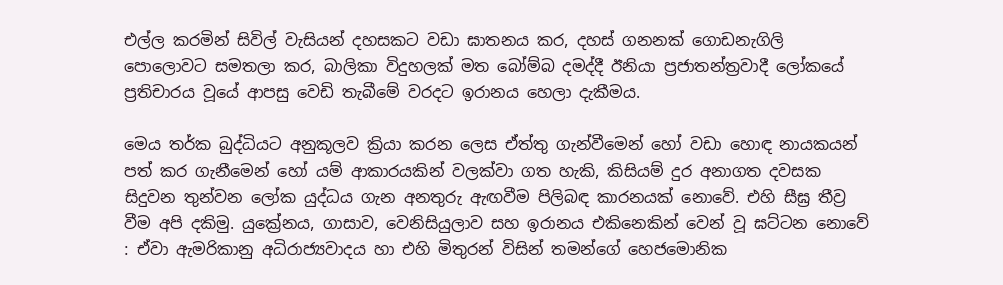එල්ල කරමින් සිවිල් වැසියන් දහසකට වඩා ඝාතනය කර, දහස් ගනනක් ගොඩනැගිලි පොලොවට සමතලා කර, බාලිකා විදුහලක් මත බෝම්බ දමද්දී ඊනියා ප්‍රජාතන්ත්‍රවාදී ලෝකයේ ප්‍රතිචාරය වූයේ ආපසු වෙඩි තැබීමේ වරදට ඉරානය හෙලා දැකීමය.

මෙය තර්ක බුද්ධියට අනුකූලව ක්‍රියා කරන ලෙස ඒත්තු ගැන්වීමෙන් හෝ වඩා හොඳ නායකයන් පත් කර ගැනීමෙන් හෝ යම් ආකාරයකින් වලක්වා ගත හැකි, කිසියම් දුර අනාගත දවසක සිදුවන තුන්වන ලෝක යුද්ධය ගැන අනතුරු ඇඟවීම පිලිබඳ කාරනයක් නොවේ. එහි සීඝ්‍ර තීව්‍ර වීම අපි දකිමු. යුක්‍රේනය, ගාසාව, වෙනිසියුලාව සහ ඉරානය එකිනෙකින් වෙන් වූ ඝට්ටන නොවේ : ඒවා ඇමරිකානු අධිරාජ්‍යවාදය හා එහි මිතුරන් විසින් තමන්ගේ හෙජමොනික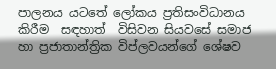පාලනය යටතේ ලෝකය ප්‍රතිසංවිධානය කිරීම  සඳහාත්  විසිවන සියවසේ සමාජ හා ප්‍රජාතාන්ත්‍රික විප්ලවයන්ගේ ශේෂව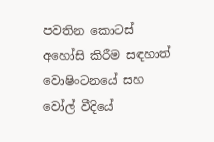පවතින කොටස් අහෝසි කිරීම සඳහාත් වොෂිංටනයේ සහ වෝල් වීදියේ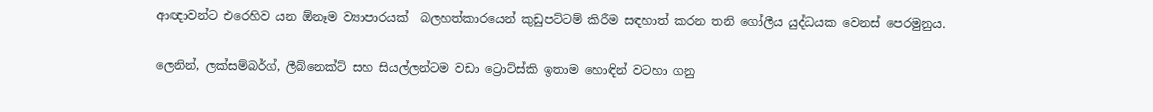ආඥාවන්ට එරෙහිව යන ඕනෑම ව්‍යාපාරයක්  බලහත්කාරයෙන් කුඩුපට්ටම් කිරීම සඳහාත් කරන තනි ගෝලීය යුද්ධයක වෙනස් පෙරමුනුය.

ලෙනින්, ලක්සම්බර්ග්, ලීබ්නෙක්ට් සහ සියල්ලන්ටම වඩා ට්‍රොට්ස්කි ඉතාම හොඳින් වටහා ගනු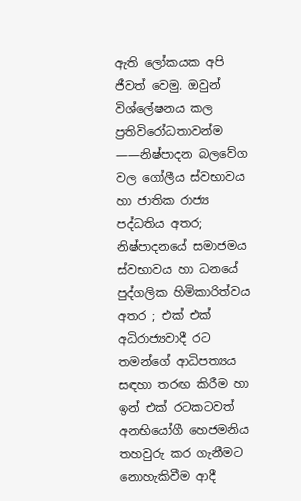ඇති ලෝකයක අපි ජීවත් වෙමු. ඔවුන් විශ්ලේෂනය කල ප්‍රතිවිරෝධතාවන්ම ——නිෂ්පාදන බලවේග වල ගෝලීය ස්වභාවය හා ජාතික රාජ්‍ය පද්ධතිය අතර; නිෂ්පාදනයේ සමාජමය ස්වභාවය හා ධනයේ පුද්ගලික හිමිකාරිත්වය අතර ; එක් එක් අධිරාජ්‍යවාදී රට තමන්ගේ ආධිපත්‍යය සඳහා තරඟ කිරීම හා ඉන් එක් රටකටවත් අනභියෝගී හෙජමනිය තහවුරු කර ගැනීමට නොහැකිවීම ආදී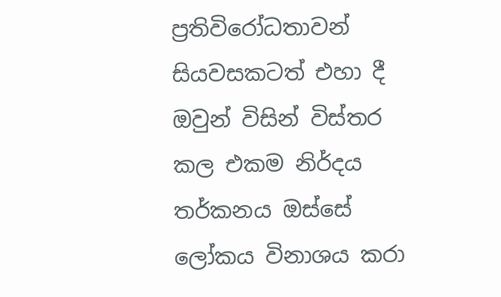ප්‍රතිවිරෝධතාවන්  සියවසකටත් එහා දී ඔවුන් විසින් විස්තර කල එකම නිර්දය තර්කනය ඔස්සේ ලෝකය විනාශය කරා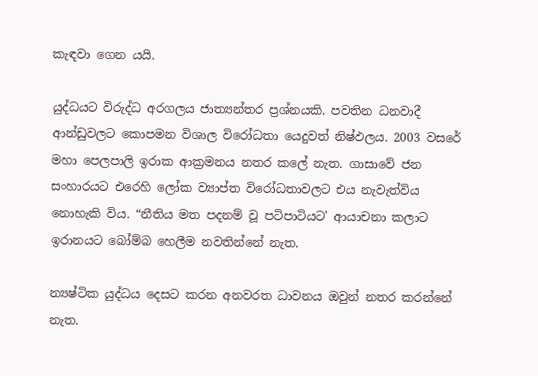කැඳවා ගෙන යයි.

යුද්ධයට විරුද්ධ අරගලය ජාත්‍යන්තර ප්‍රශ්නයකි. පවතින ධනවාදී ආන්ඩුවලට කොපමන විශාල විරෝධතා යෙදුවත් නිෂ්ඵලය. 2003 වසරේ මහා පෙලපාලි ඉරාක ආක්‍රමනය නතර කලේ නැත. ගාසාවේ ජන සංහාරයට එරෙහි ලෝක ව්‍යාප්ත විරෝධතාවලට එය නැවැත්විය නොහැකි විය. “නීතිය මත පදනම් වූ පටිපාටියට' ආයාචනා කලාට ඉරානයට බෝම්බ හෙලීම නවතින්නේ නැත.

න්‍යෂ්ටික යුද්ධය දෙසට කරන අනවරත ධාවනය ඔවුන් නතර කරන්නේ නැත.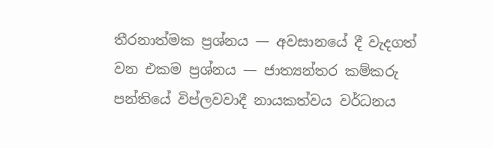තීරනාත්මක ප්‍රශ්නය — අවසානයේ දී වැදගත් වන එකම ප්‍රශ්නය — ජාත්‍යන්තර කම්කරු පන්තියේ විප්ලවවාදී නායකත්වය වර්ධනය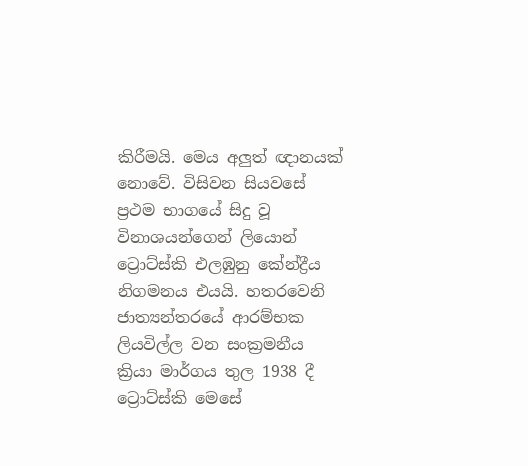කිරීමයි. මෙය අලුත් ඥානයක් නොවේ. විසිවන සියවසේ ප්‍රථම භාගයේ සිදු වූ විනාශයන්ගෙන් ලියොන් ට්‍රොට්ස්කි එලඹුනු කේන්ද්‍රීය නිගමනය එයයි. හතරවෙනි ජාත්‍යන්තරයේ ආරම්භක ලියවිල්ල වන සංක්‍රමනීය ක්‍රියා මාර්ගය තුල 1938 දී ට්‍රොට්ස්කි මෙසේ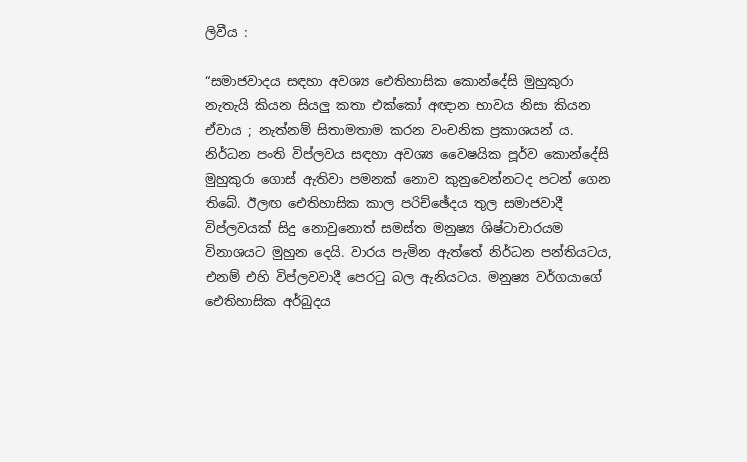ලිවීය :

“සමාජවාදය සඳහා අවශ්‍ය ඓතිහාසික කොන්දේසි මුහුකුරා නැතැයි කියන සියලු කතා එක්කෝ අඥාන භාවය නිසා කියන ඒවාය ; නැත්නම් සිතාමතාම කරන වංචනික ප්‍රකාශයන් ය. නිර්ධන පංති විප්ලවය සඳහා අවශ්‍ය වෛෂයික පූර්ව කොන්දේසි මුහුකුරා ගොස් ඇතිවා පමනක් නොව කුනුවෙන්නටද පටන් ගෙන තිබේ. ඊලඟ ඓතිහාසික කාල පරිච්ඡේදය තුල සමාජවාදී විප්ලවයක් සිදු නොවුනොත් සමස්ත මනුෂ්‍ය ශිෂ්ටාචාරයම විනාශයට මුහුන දෙයි. වාරය පැමින ඇත්තේ නිර්ධන පන්තියටය, එනම් එහි විප්ලවවාදී පෙරටු බල ඇනියටය. මනුෂ්‍ය වර්ගයාගේ ඓතිහාසික අර්බුදය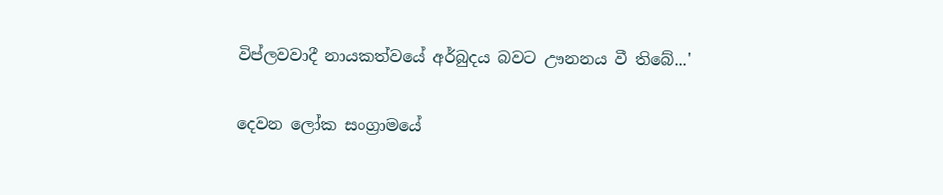විප්ලවවාදී නායකත්වයේ අර්බුදය බවට ඌනනය වී තිබේ...'

දෙවන ලෝක සංග්‍රාමයේ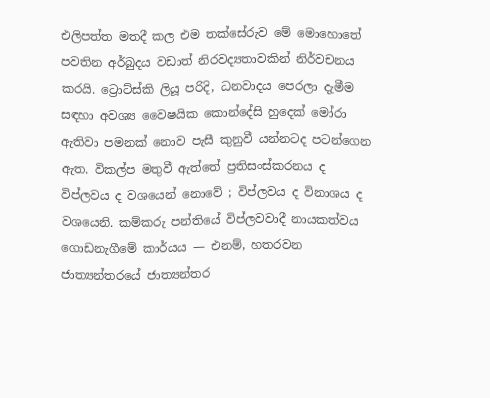එලිපත්ත මතදී කල එම තක්සේරුව මේ මොහොතේ පවතින අර්බුදය වඩාත් නිරවද්‍යතාවකින් නිර්වචනය කරයි. ට්‍රොට්ස්කි ලියූ පරිදි, ධනවාදය පෙරලා දැමීම සඳහා අවශ්‍ය වෛෂයික කොන්දේසි හුදෙක් මෝරා ඇතිවා පමනක් නොව පැසී කුනුවී යන්නටද පටන්ගෙන ඇත. විකල්ප මතුවී ඇත්තේ ප්‍රතිසංස්කරනය ද විප්ලවය ද වශයෙන් නොවේ ; විප්ලවය ද විනාශය ද වශයෙනි. කම්කරු පන්තියේ විප්ලවවාදී නායකත්වය ගොඩනැගීමේ කාර්යය — එනම්, හතරවන ජාත්‍යන්තරයේ ජාත්‍යන්තර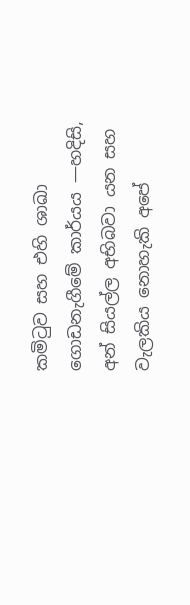කමිටුව සහ එහි ශාඛා ගොඩනැගීමේ කාර්යය —හදිසි, අන් සියල්ල අභිබවා යන සහ වැලකිය නොහැකි අපේ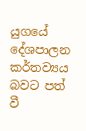යුගයේ දේශපාලන කර්තව්‍යය බවට පත් වී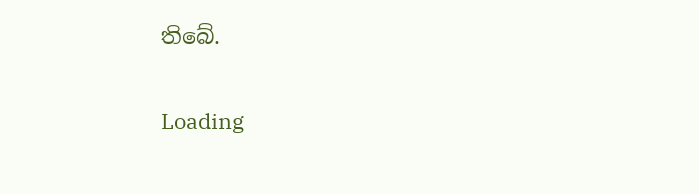තිබේ.

Loading